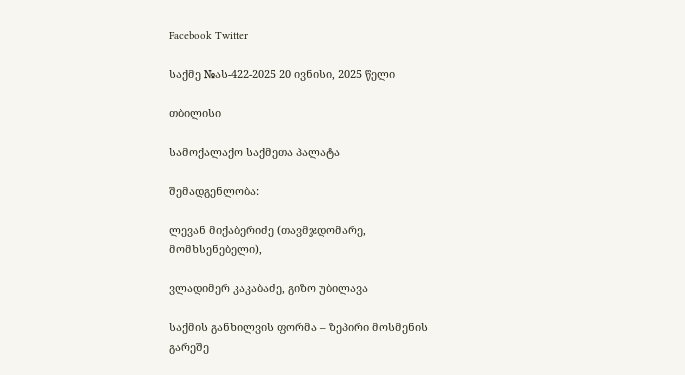Facebook Twitter

საქმე №ას-422-2025 20 ივნისი, 2025 წელი

თბილისი

სამოქალაქო საქმეთა პალატა

შემადგენლობა:

ლევან მიქაბერიძე (თავმჯდომარე, მომხსენებელი),

ვლადიმერ კაკაბაძე, გიზო უბილავა

საქმის განხილვის ფორმა – ზეპირი მოსმენის გარეშე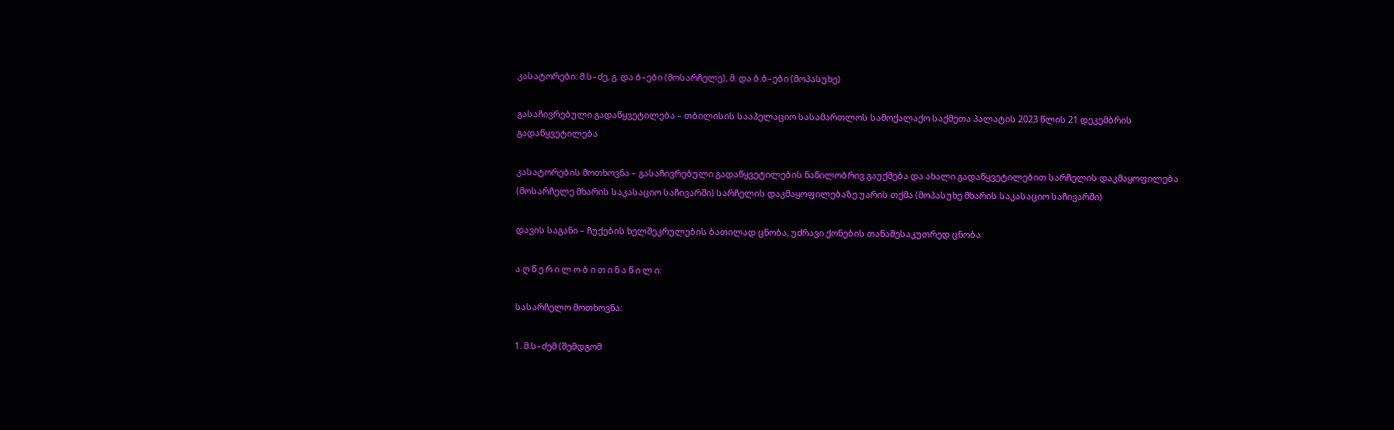კასატორები: მ.ს–ძე, გ. და ბ–ები (მოსარჩელე), მ. და ბ.ბ–ები (მოპასუხე)

გასაჩივრებული გადაწყვეტილება – თბილისის სააპელაციო სასამართლოს სამოქალაქო საქმეთა პალატის 2023 წლის 21 დეკემბრის გადაწყვეტილება

კასატორების მოთხოვნა – გასაჩივრებული გადაწყვეტილების ნაწილობრივ გაუქმება და ახალი გადაწყვეტილებით სარჩელის დაკმაყოფილება (მოსარჩელე მხარის საკასაციო საჩივარში) სარჩელის დაკმაყოფილებაზე უარის თქმა (მოპასუხე მხარის საკასაციო საჩივარში)

დავის საგანი – ჩუქების ხელშეკრულების ბათილად ცნობა, უძრავი ქონების თანამესაკუთრედ ცნობა

ა ღ წ ე რ ი ლ ო ბ ი თ ი ნ ა წ ი ლ ი:

სასარჩელო მოთხოვნა:

1. მ.ს–ძემ (შემდგომ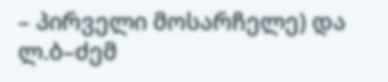– პირველი მოსარჩელე) და ლ.ბ–ძემ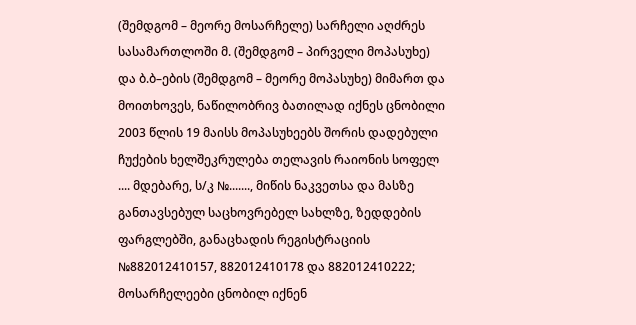(შემდგომ – მეორე მოსარჩელე) სარჩელი აღძრეს სასამართლოში მ. (შემდგომ – პირველი მოპასუხე) და ბ.ბ–ების (შემდგომ – მეორე მოპასუხე) მიმართ და მოითხოვეს, ნაწილობრივ ბათილად იქნეს ცნობილი 2003 წლის 19 მაისს მოპასუხეებს შორის დადებული ჩუქების ხელშეკრულება თელავის რაიონის სოფელ .... მდებარე, ს/კ №......., მიწის ნაკვეთსა და მასზე განთავსებულ საცხოვრებელ სახლზე, ზედდების ფარგლებში, განაცხადის რეგისტრაციის №882012410157, 882012410178 და 882012410222; მოსარჩელეები ცნობილ იქნენ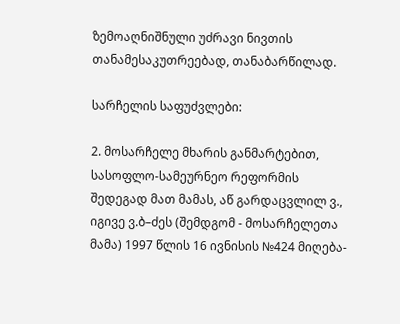ზემოაღნიშნული უძრავი ნივთის თანამესაკუთრეებად, თანაბარწილად.

სარჩელის საფუძვლები:

2. მოსარჩელე მხარის განმარტებით, სასოფლო-სამეურნეო რეფორმის შედეგად მათ მამას, აწ გარდაცვლილ ვ., იგივე ვ.ბ–ძეს (შემდგომ - მოსარჩელეთა მამა) 1997 წლის 16 ივნისის №424 მიღება-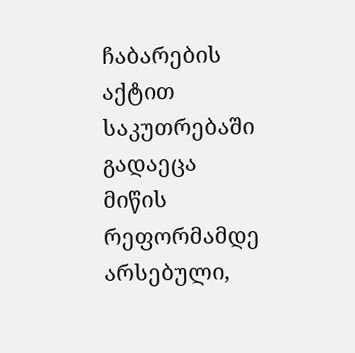ჩაბარების აქტით საკუთრებაში გადაეცა მიწის რეფორმამდე არსებული,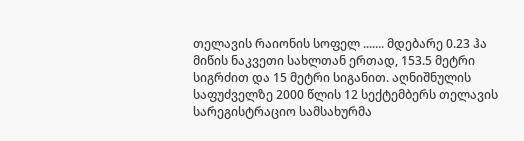თელავის რაიონის სოფელ ....... მდებარე 0.23 ჰა მიწის ნაკვეთი სახლთან ერთად, 153.5 მეტრი სიგრძით და 15 მეტრი სიგანით. აღნიშნულის საფუძველზე 2000 წლის 12 სექტემბერს თელავის სარეგისტრაციო სამსახურმა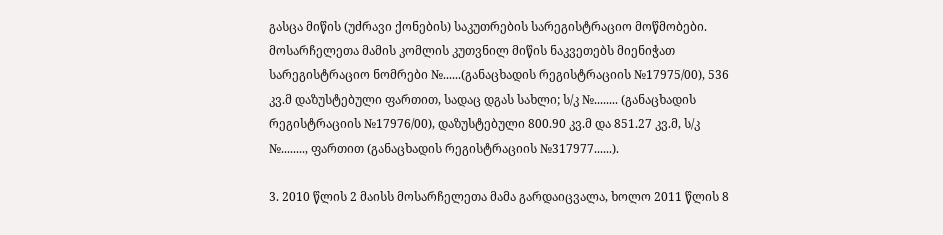გასცა მიწის (უძრავი ქონების) საკუთრების სარეგისტრაციო მოწმობები. მოსარჩელეთა მამის კომლის კუთვნილ მიწის ნაკვეთებს მიენიჭათ სარეგისტრაციო ნომრები №......(განაცხადის რეგისტრაციის №17975/00), 536 კვ.მ დაზუსტებული ფართით, სადაც დგას სახლი; ს/კ №........ (განაცხადის რეგისტრაციის №17976/00), დაზუსტებული 800.90 კვ.მ და 851.27 კვ.მ, ს/კ №........, ფართით (განაცხადის რეგისტრაციის №317977......).

3. 2010 წლის 2 მაისს მოსარჩელეთა მამა გარდაიცვალა, ხოლო 2011 წლის 8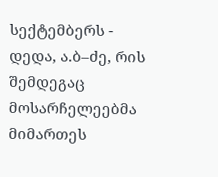სექტემბერს - დედა, ა.ბ–ძე, რის შემდეგაც მოსარჩელეებმა მიმართეს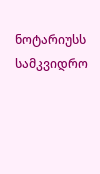ნოტარიუსს სამკვიდრო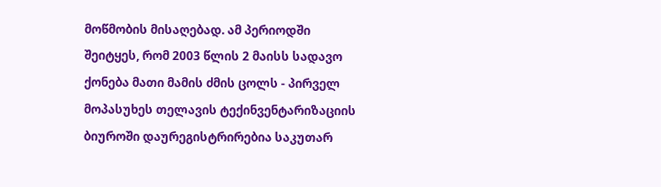მოწმობის მისაღებად. ამ პერიოდში შეიტყეს, რომ 2003 წლის 2 მაისს სადავო ქონება მათი მამის ძმის ცოლს - პირველ მოპასუხეს თელავის ტექინვენტარიზაციის ბიუროში დაურეგისტრირებია საკუთარ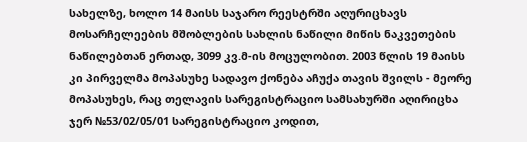სახელზე, ხოლო 14 მაისს საჯარო რეესტრში აღურიცხავს მოსარჩელეების მშობლების სახლის ნაწილი მიწის ნაკვეთების ნაწილებთან ერთად, 3099 კვ.მ-ის მოცულობით. 2003 წლის 19 მაისს კი პირველმა მოპასუხე სადავო ქონება აჩუქა თავის შვილს - მეორე მოპასუხეს, რაც თელავის სარეგისტრაციო სამსახურში აღირიცხა ჯერ №53/02/05/01 სარეგისტრაციო კოდით,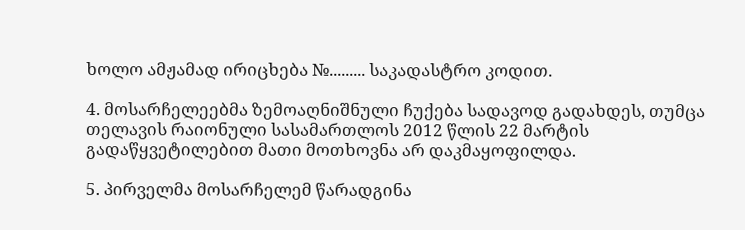ხოლო ამჟამად ირიცხება №......... საკადასტრო კოდით.

4. მოსარჩელეებმა ზემოაღნიშნული ჩუქება სადავოდ გადახდეს, თუმცა თელავის რაიონული სასამართლოს 2012 წლის 22 მარტის გადაწყვეტილებით მათი მოთხოვნა არ დაკმაყოფილდა.

5. პირველმა მოსარჩელემ წარადგინა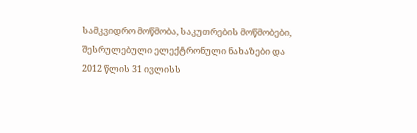სამკვიდრო მოწმობა, საკუთრების მოწმობები, შესრულებული ელექტრონული ნახაზები და 2012 წლის 31 ივლისს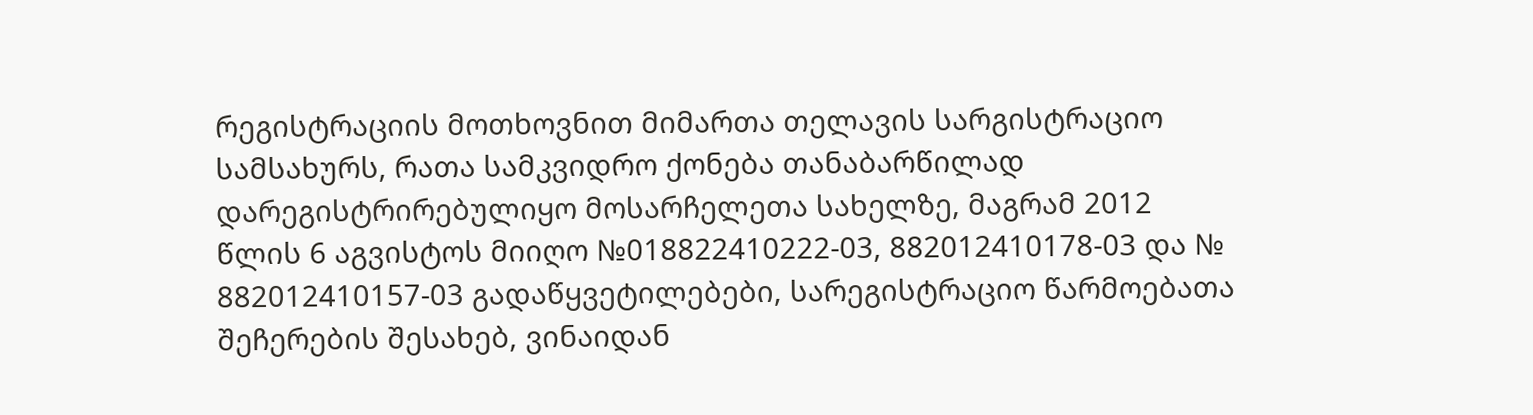რეგისტრაციის მოთხოვნით მიმართა თელავის სარგისტრაციო სამსახურს, რათა სამკვიდრო ქონება თანაბარწილად დარეგისტრირებულიყო მოსარჩელეთა სახელზე, მაგრამ 2012 წლის 6 აგვისტოს მიიღო №018822410222-03, 882012410178-03 და № 882012410157-03 გადაწყვეტილებები, სარეგისტრაციო წარმოებათა შეჩერების შესახებ, ვინაიდან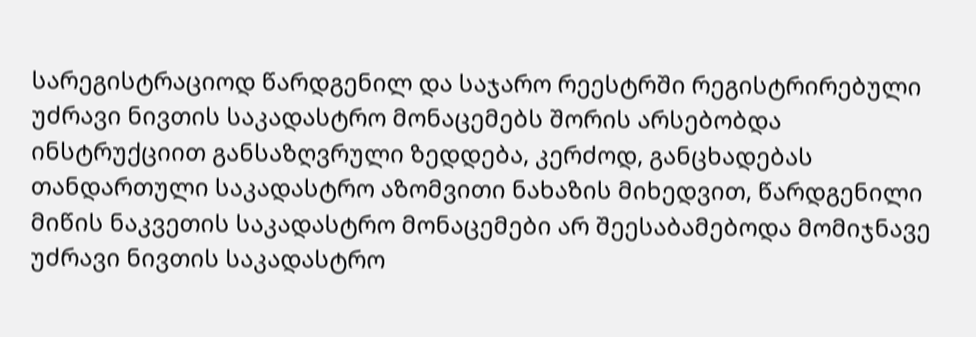სარეგისტრაციოდ წარდგენილ და საჯარო რეესტრში რეგისტრირებული უძრავი ნივთის საკადასტრო მონაცემებს შორის არსებობდა ინსტრუქციით განსაზღვრული ზედდება, კერძოდ, განცხადებას თანდართული საკადასტრო აზომვითი ნახაზის მიხედვით, წარდგენილი მიწის ნაკვეთის საკადასტრო მონაცემები არ შეესაბამებოდა მომიჯნავე უძრავი ნივთის საკადასტრო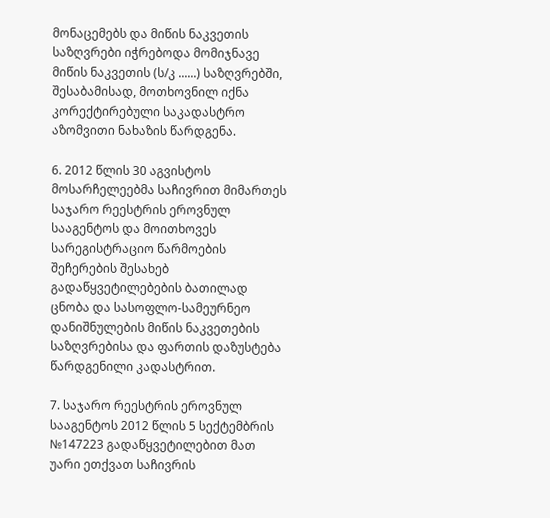მონაცემებს და მიწის ნაკვეთის საზღვრები იჭრებოდა მომიჯნავე მიწის ნაკვეთის (ს/კ ......) საზღვრებში, შესაბამისად, მოთხოვნილ იქნა კორექტირებული საკადასტრო აზომვითი ნახაზის წარდგენა.

6. 2012 წლის 30 აგვისტოს მოსარჩელეებმა საჩივრით მიმართეს საჯარო რეესტრის ეროვნულ სააგენტოს და მოითხოვეს სარეგისტრაციო წარმოების შეჩერების შესახებ გადაწყვეტილებების ბათილად ცნობა და სასოფლო-სამეურნეო დანიშნულების მიწის ნაკვეთების საზღვრებისა და ფართის დაზუსტება წარდგენილი კადასტრით.

7. საჯარო რეესტრის ეროვნულ სააგენტოს 2012 წლის 5 სექტემბრის №147223 გადაწყვეტილებით მათ უარი ეთქვათ საჩივრის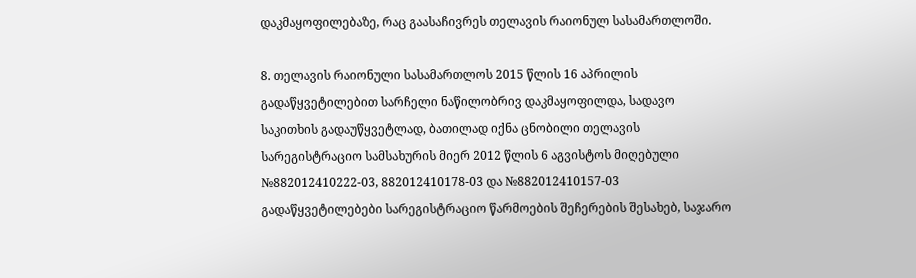დაკმაყოფილებაზე, რაც გაასაჩივრეს თელავის რაიონულ სასამართლოში.

8. თელავის რაიონული სასამართლოს 2015 წლის 16 აპრილის გადაწყვეტილებით სარჩელი ნაწილობრივ დაკმაყოფილდა, სადავო საკითხის გადაუწყვეტლად, ბათილად იქნა ცნობილი თელავის სარეგისტრაციო სამსახურის მიერ 2012 წლის 6 აგვისტოს მიღებული №882012410222-03, 882012410178-03 და №882012410157-03 გადაწყვეტილებები სარეგისტრაციო წარმოების შეჩერების შესახებ, საჯარო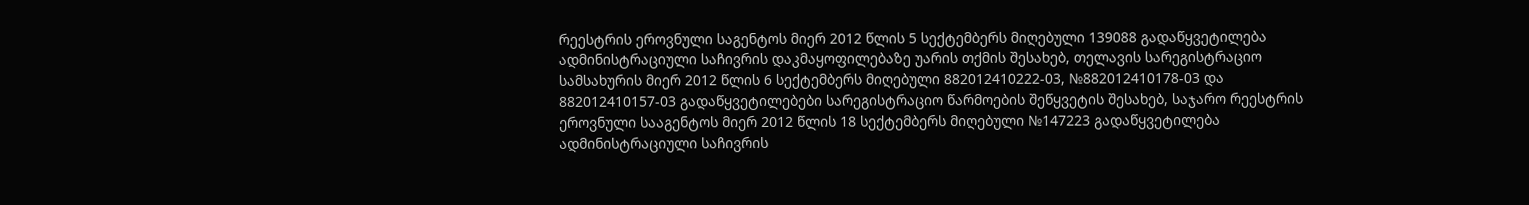რეესტრის ეროვნული საგენტოს მიერ 2012 წლის 5 სექტემბერს მიღებული 139088 გადაწყვეტილება ადმინისტრაციული საჩივრის დაკმაყოფილებაზე უარის თქმის შესახებ, თელავის სარეგისტრაციო სამსახურის მიერ 2012 წლის 6 სექტემბერს მიღებული 882012410222-03, №882012410178-03 და 882012410157-03 გადაწყვეტილებები სარეგისტრაციო წარმოების შეწყვეტის შესახებ, საჯარო რეესტრის ეროვნული სააგენტოს მიერ 2012 წლის 18 სექტემბერს მიღებული №147223 გადაწყვეტილება ადმინისტრაციული საჩივრის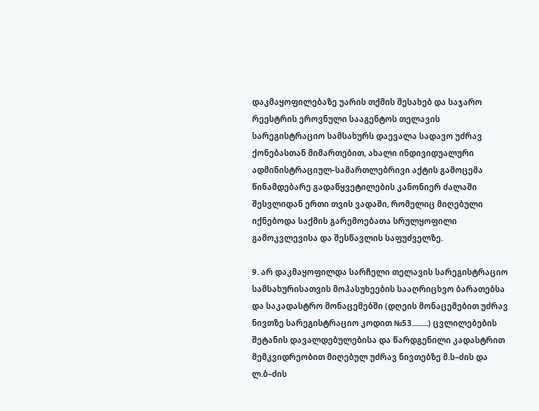დაკმაყოფილებაზე უარის თქმის შესახებ და საჯარო რეესტრის ეროვნული სააგენტოს თელავის სარეგისტრაციო სამსახურს დაევალა სადავო უძრავ ქონებასთან მიმართებით, ახალი ინდივიდუალური ადმინისტრაციულ-სამართლებრივი აქტის გამოცემა წინამდებარე გადაწყვეტილების კანონიერ ძალაში შესვლიდან ერთი თვის ვადაში, რომელიც მიღებული იქნებოდა საქმის გარემოებათა სრულყოფილი გამოკვლევისა და შესწავლის საფუძველზე.

9. არ დაკმაყოფილდა სარჩელი თელავის სარეგისტრაციო სამსახურისათვის მოპასუხეების სააღრიცხვო ბარათებსა და საკადასტრო მონაცემებში (დღეის მონაცემებით უძრავ ნივთზე სარეგისტრაციო კოდით №53........) ცვლილებების შეტანის დავალდებულებისა და წარდგენილი კადასტრით მემკვიდრეობით მიღებულ უძრავ ნივთებზე მ.ს–ძის და ლ.ბ–ძის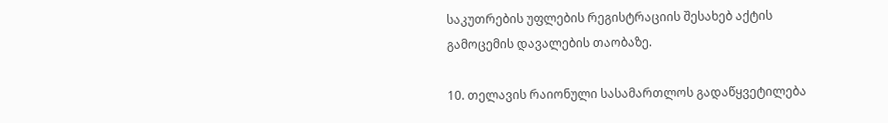საკუთრების უფლების რეგისტრაციის შესახებ აქტის გამოცემის დავალების თაობაზე.

10. თელავის რაიონული სასამართლოს გადაწყვეტილება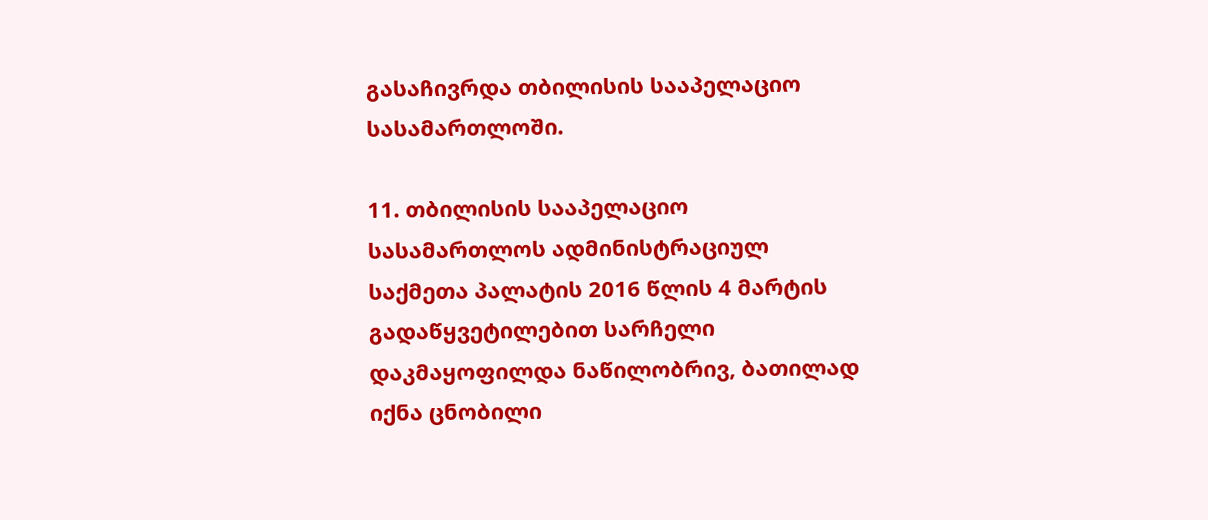გასაჩივრდა თბილისის სააპელაციო სასამართლოში.

11. თბილისის სააპელაციო სასამართლოს ადმინისტრაციულ საქმეთა პალატის 2016 წლის 4 მარტის გადაწყვეტილებით სარჩელი დაკმაყოფილდა ნაწილობრივ, ბათილად იქნა ცნობილი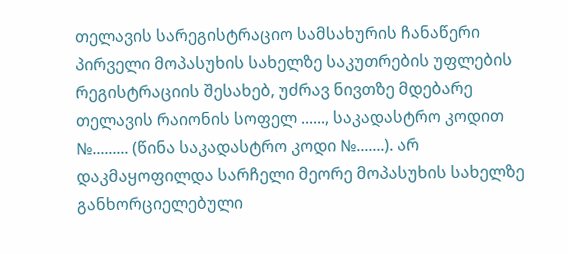თელავის სარეგისტრაციო სამსახურის ჩანაწერი პირველი მოპასუხის სახელზე საკუთრების უფლების რეგისტრაციის შესახებ, უძრავ ნივთზე მდებარე თელავის რაიონის სოფელ ......, საკადასტრო კოდით №......... (წინა საკადასტრო კოდი №.......). არ დაკმაყოფილდა სარჩელი მეორე მოპასუხის სახელზე განხორციელებული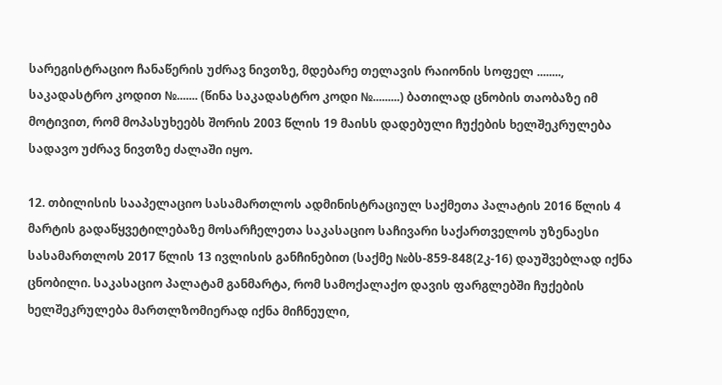სარეგისტრაციო ჩანაწერის უძრავ ნივთზე, მდებარე თელავის რაიონის სოფელ ........, საკადასტრო კოდით №....... (წინა საკადასტრო კოდი №.........) ბათილად ცნობის თაობაზე იმ მოტივით, რომ მოპასუხეებს შორის 2003 წლის 19 მაისს დადებული ჩუქების ხელშეკრულება სადავო უძრავ ნივთზე ძალაში იყო.

12. თბილისის სააპელაციო სასამართლოს ადმინისტრაციულ საქმეთა პალატის 2016 წლის 4 მარტის გადაწყვეტილებაზე მოსარჩელეთა საკასაციო საჩივარი საქართველოს უზენაესი სასამართლოს 2017 წლის 13 ივლისის განჩინებით (საქმე №ბს-859-848(2კ-16) დაუშვებლად იქნა ცნობილი. საკასაციო პალატამ განმარტა, რომ სამოქალაქო დავის ფარგლებში ჩუქების ხელშეკრულება მართლზომიერად იქნა მიჩნეული,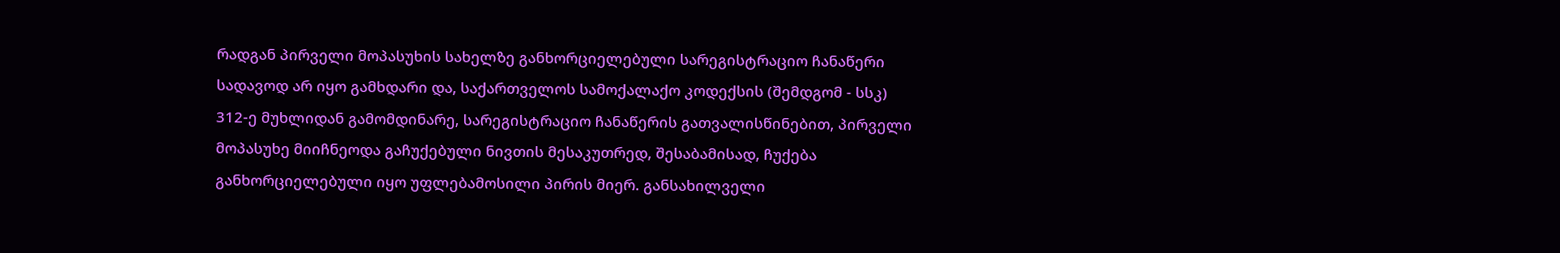რადგან პირველი მოპასუხის სახელზე განხორციელებული სარეგისტრაციო ჩანაწერი სადავოდ არ იყო გამხდარი და, საქართველოს სამოქალაქო კოდექსის (შემდგომ - სსკ) 312-ე მუხლიდან გამომდინარე, სარეგისტრაციო ჩანაწერის გათვალისწინებით, პირველი მოპასუხე მიიჩნეოდა გაჩუქებული ნივთის მესაკუთრედ, შესაბამისად, ჩუქება განხორციელებული იყო უფლებამოსილი პირის მიერ. განსახილველი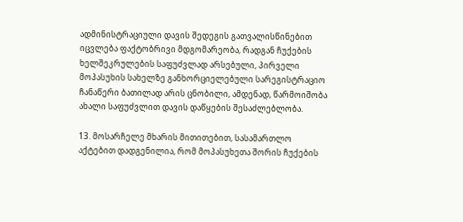ადმინისტრაციული დავის შედეგის გათვალისწინებით იცვლება ფაქტობრივი მდგომარეობა, რადგან ჩუქების ხელშეკრულების საფუძვლად არსებული, პირველი მოპასუხის სახელზე განხორციელებული სარეგისტრაციო ჩანაწერი ბათილად არის ცნობილი, ამდენად, წარმოიშობა ახალი საფუძვლით დავის დაწყების შესაძლებლობა.

13. მოსარჩელე მხარის მითითებით, სასამართლო აქტებით დადგენილია, რომ მოპასუხეთა შორის ჩუქების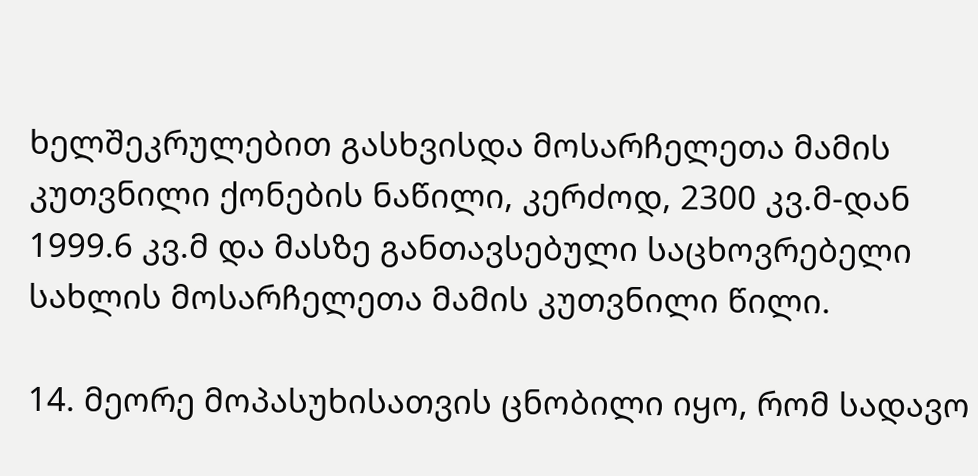ხელშეკრულებით გასხვისდა მოსარჩელეთა მამის კუთვნილი ქონების ნაწილი, კერძოდ, 2300 კვ.მ-დან 1999.6 კვ.მ და მასზე განთავსებული საცხოვრებელი სახლის მოსარჩელეთა მამის კუთვნილი წილი.

14. მეორე მოპასუხისათვის ცნობილი იყო, რომ სადავო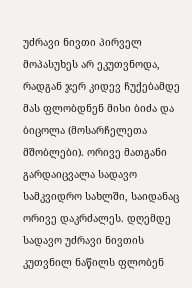უძრავი ნივთი პირველ მოპასუხეს არ ეკუთვნოდა, რადგან ჯერ კიდევ ჩუქებამდე მას ფლობდნენ მისი ბიძა და ბიცოლა (მოსარჩელეთა მშობლები). ორივე მათგანი გარდაიცვალა სადავო სამკვიდრო სახლში, საიდანაც ორივე დაკრძალეს. დღემდე სადავო უძრავი ნივთის კუთვნილ ნაწილს ფლობენ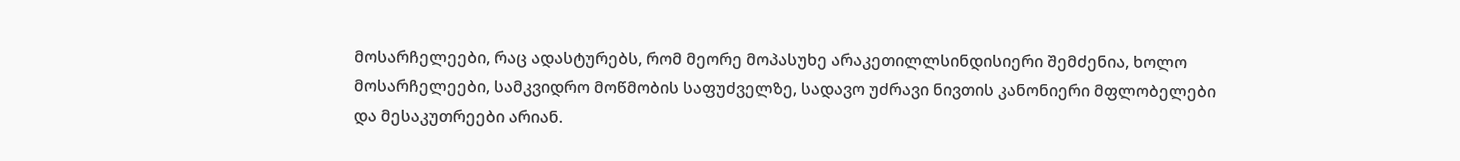მოსარჩელეები, რაც ადასტურებს, რომ მეორე მოპასუხე არაკეთილლსინდისიერი შემძენია, ხოლო მოსარჩელეები, სამკვიდრო მოწმობის საფუძველზე, სადავო უძრავი ნივთის კანონიერი მფლობელები და მესაკუთრეები არიან.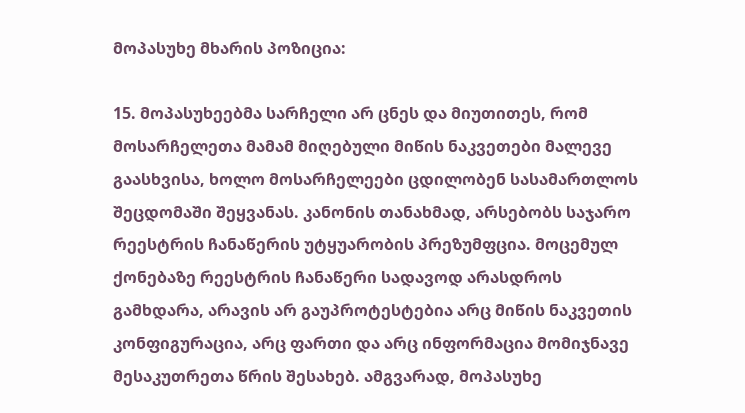მოპასუხე მხარის პოზიცია:

15. მოპასუხეებმა სარჩელი არ ცნეს და მიუთითეს, რომ მოსარჩელეთა მამამ მიღებული მიწის ნაკვეთები მალევე გაასხვისა, ხოლო მოსარჩელეები ცდილობენ სასამართლოს შეცდომაში შეყვანას. კანონის თანახმად, არსებობს საჯარო რეესტრის ჩანაწერის უტყუარობის პრეზუმფცია. მოცემულ ქონებაზე რეესტრის ჩანაწერი სადავოდ არასდროს გამხდარა, არავის არ გაუპროტესტებია არც მიწის ნაკვეთის კონფიგურაცია, არც ფართი და არც ინფორმაცია მომიჯნავე მესაკუთრეთა წრის შესახებ. ამგვარად, მოპასუხე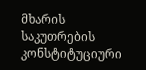მხარის საკუთრების კონსტიტუციური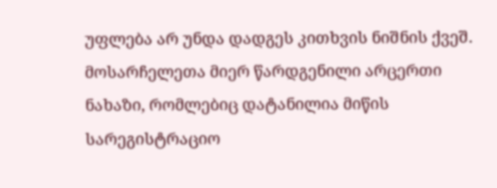უფლება არ უნდა დადგეს კითხვის ნიშნის ქვეშ. მოსარჩელეთა მიერ წარდგენილი არცერთი ნახაზი, რომლებიც დატანილია მიწის სარეგისტრაციო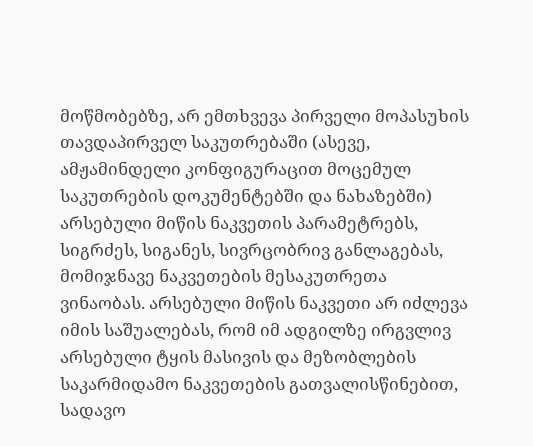მოწმობებზე, არ ემთხვევა პირველი მოპასუხის თავდაპირველ საკუთრებაში (ასევე, ამჟამინდელი კონფიგურაცით მოცემულ საკუთრების დოკუმენტებში და ნახაზებში) არსებული მიწის ნაკვეთის პარამეტრებს, სიგრძეს, სიგანეს, სივრცობრივ განლაგებას, მომიჯნავე ნაკვეთების მესაკუთრეთა ვინაობას. არსებული მიწის ნაკვეთი არ იძლევა იმის საშუალებას, რომ იმ ადგილზე ირგვლივ არსებული ტყის მასივის და მეზობლების საკარმიდამო ნაკვეთების გათვალისწინებით, სადავო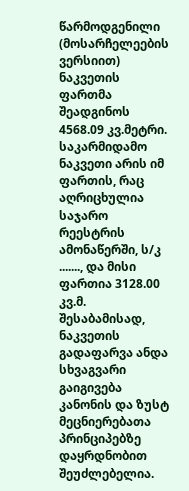წარმოდგენილი (მოსარჩელეების ვერსიით) ნაკვეთის ფართმა შეადგინოს 4568.09 კვ.მეტრი. საკარმიდამო ნაკვეთი არის იმ ფართის, რაც აღრიცხულია საჯარო რეესტრის ამონაწერში, ს/კ ......., და მისი ფართია 3128.00 კვ.მ. შესაბამისად, ნაკვეთის გადაფარვა ანდა სხვაგვარი გაიგივება კანონის და ზუსტ მეცნიერებათა პრინციპებზე დაყრდნობით შეუძლებელია.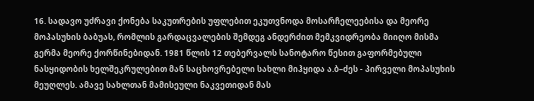16. სადავო უძრავი ქონება საკუთრების უფლებით ეკუთვნოდა მოსარჩელეებისა და მეორე მოპასუხის ბაბუას, რომლის გარდაცვალების შემდეგ ანდერძით მემკვიდრეობა მიიღო მისმა გერმა მეორე ქორწინებიდან. 1981 წლის 12 თებერვალს სანოტარო წესით გაფორმებული ნასყიდობის ხელშეკრულებით მან საცხოვრებელი სახლი მიჰყიდა ა.ბ–ძეს - პირველი მოპასუხის მეუღლეს. ამავე სახლთან მამისეული ნაკვეთიდან მას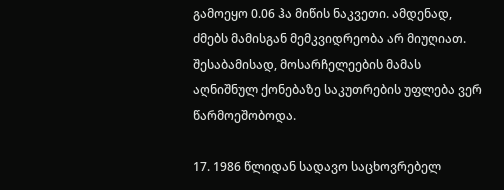გამოეყო 0.06 ჰა მიწის ნაკვეთი. ამდენად, ძმებს მამისგან მემკვიდრეობა არ მიუღიათ. შესაბამისად, მოსარჩელეების მამას აღნიშნულ ქონებაზე საკუთრების უფლება ვერ წარმოეშობოდა.

17. 1986 წლიდან სადავო საცხოვრებელ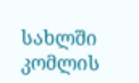სახლში კომლის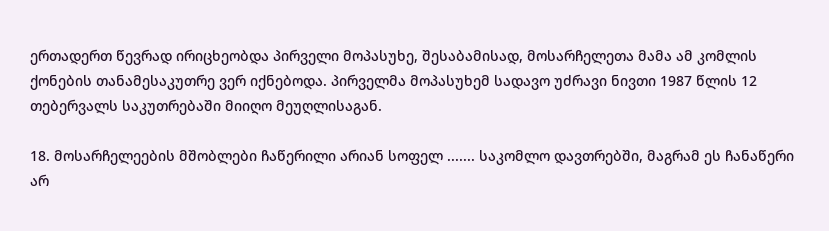ერთადერთ წევრად ირიცხეობდა პირველი მოპასუხე, შესაბამისად, მოსარჩელეთა მამა ამ კომლის ქონების თანამესაკუთრე ვერ იქნებოდა. პირველმა მოპასუხემ სადავო უძრავი ნივთი 1987 წლის 12 თებერვალს საკუთრებაში მიიღო მეუღლისაგან.

18. მოსარჩელეების მშობლები ჩაწერილი არიან სოფელ ....... საკომლო დავთრებში, მაგრამ ეს ჩანაწერი არ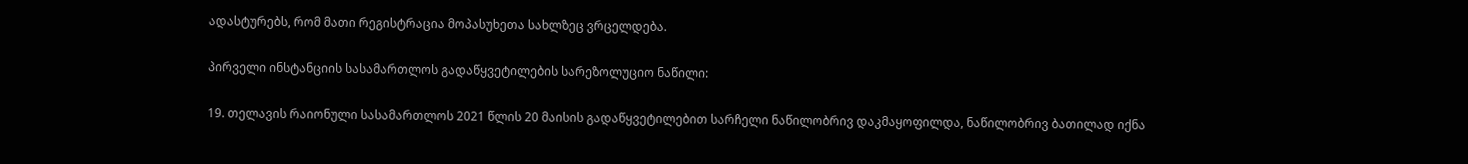ადასტურებს, რომ მათი რეგისტრაცია მოპასუხეთა სახლზეც ვრცელდება.

პირველი ინსტანციის სასამართლოს გადაწყვეტილების სარეზოლუციო ნაწილი:

19. თელავის რაიონული სასამართლოს 2021 წლის 20 მაისის გადაწყვეტილებით სარჩელი ნაწილობრივ დაკმაყოფილდა, ნაწილობრივ ბათილად იქნა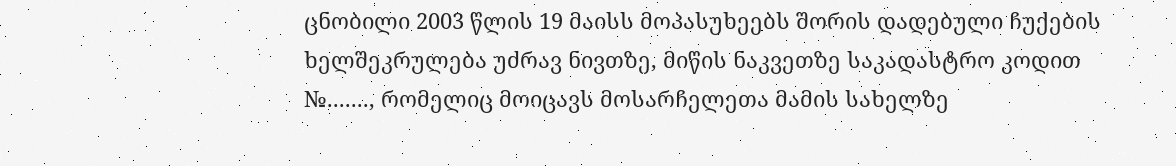ცნობილი 2003 წლის 19 მაისს მოპასუხეებს შორის დადებული ჩუქების ხელშეკრულება უძრავ ნივთზე, მიწის ნაკვეთზე საკადასტრო კოდით №......., რომელიც მოიცავს მოსარჩელეთა მამის სახელზე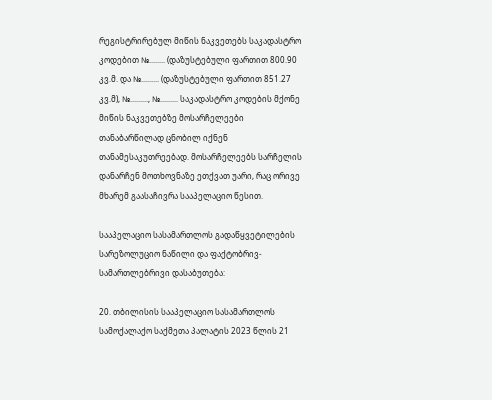რეგისტრირებულ მიწის ნაკვეთებს საკადასტრო კოდებით №........ (დაზუსტებული ფართით 800.90 კვ.მ. და №......... (დაზუსტებული ფართით 851.27 კვ.მ), №........., №......... საკადასტრო კოდების მქონე მიწის ნაკვეთებზე მოსარჩელეები თანაბარწილად ცნობილ იქნენ თანამესაკუთრეებად. მოსარჩელეებს სარჩელის დანარჩენ მოთხოვნაზე ეთქვათ უარი, რაც ორივე მხარემ გაასაჩივრა სააპელაციო წესით.

სააპელაციო სასამართლოს გადაწყვეტილების სარეზოლუციო ნაწილი და ფაქტობრივ-სამართლებრივი დასაბუთება:

20. თბილისის სააპელაციო სასამართლოს სამოქალაქო საქმეთა პალატის 2023 წლის 21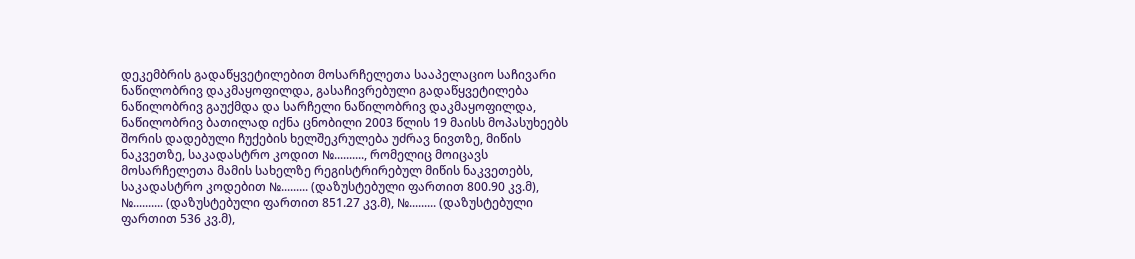დეკემბრის გადაწყვეტილებით მოსარჩელეთა სააპელაციო საჩივარი ნაწილობრივ დაკმაყოფილდა, გასაჩივრებული გადაწყვეტილება ნაწილობრივ გაუქმდა და სარჩელი ნაწილობრივ დაკმაყოფილდა, ნაწილობრივ ბათილად იქნა ცნობილი 2003 წლის 19 მაისს მოპასუხეებს შორის დადებული ჩუქების ხელშეკრულება უძრავ ნივთზე, მიწის ნაკვეთზე, საკადასტრო კოდით №.........., რომელიც მოიცავს მოსარჩელეთა მამის სახელზე რეგისტრირებულ მიწის ნაკვეთებს, საკადასტრო კოდებით №......... (დაზუსტებული ფართით 800.90 კვ.მ), №.......... (დაზუსტებული ფართით 851.27 კვ.მ), №......... (დაზუსტებული ფართით 536 კვ.მ),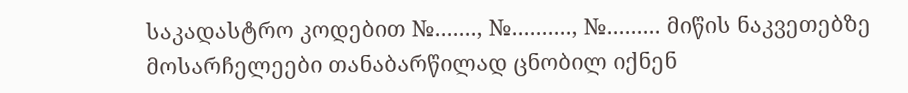საკადასტრო კოდებით №......., №.........., №......... მიწის ნაკვეთებზე მოსარჩელეები თანაბარწილად ცნობილ იქნენ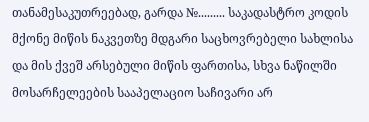თანამესაკუთრეებად, გარდა №......... საკადასტრო კოდის მქონე მიწის ნაკვეთზე მდგარი საცხოვრებელი სახლისა და მის ქვეშ არსებული მიწის ფართისა, სხვა ნაწილში მოსარჩელეების სააპელაციო საჩივარი არ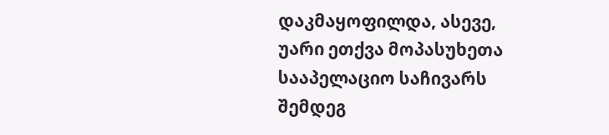დაკმაყოფილდა, ასევე, უარი ეთქვა მოპასუხეთა სააპელაციო საჩივარს შემდეგ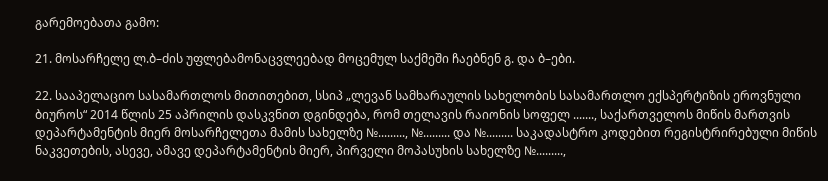გარემოებათა გამო:

21. მოსარჩელე ლ.ბ–ძის უფლებამონაცვლეებად მოცემულ საქმეში ჩაებნენ გ. და ბ–ები.

22. სააპელაციო სასამართლოს მითითებით, სსიპ „ლევან სამხარაულის სახელობის სასამართლო ექსპერტიზის ეროვნული ბიუროს“ 2014 წლის 25 აპრილის დასკვნით დგინდება, რომ თელავის რაიონის სოფელ ......., საქართველოს მიწის მართვის დეპარტამენტის მიერ მოსარჩელეთა მამის სახელზე №........., №......... და №......... საკადასტრო კოდებით რეგისტრირებული მიწის ნაკვეთების, ასევე, ამავე დეპარტამენტის მიერ, პირველი მოპასუხის სახელზე №.........,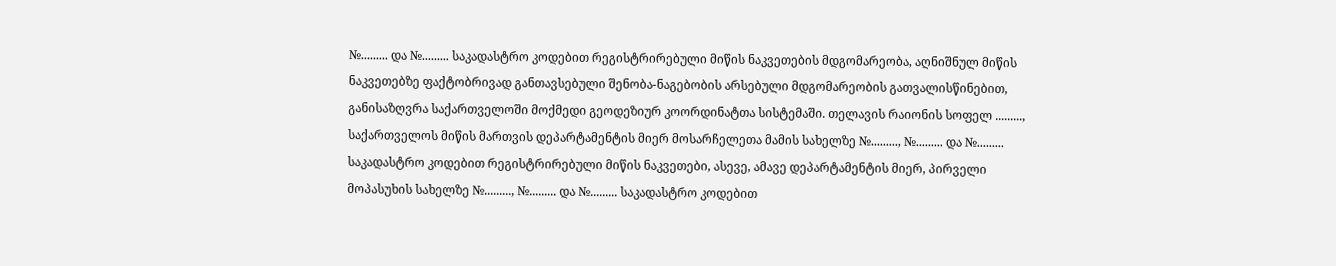№......... და №......... საკადასტრო კოდებით რეგისტრირებული მიწის ნაკვეთების მდგომარეობა, აღნიშნულ მიწის ნაკვეთებზე ფაქტობრივად განთავსებული შენობა-ნაგებობის არსებული მდგომარეობის გათვალისწინებით, განისაზღვრა საქართველოში მოქმედი გეოდეზიურ კოორდინატთა სისტემაში. თელავის რაიონის სოფელ ........., საქართველოს მიწის მართვის დეპარტამენტის მიერ მოსარჩელეთა მამის სახელზე №........., №......... და №......... საკადასტრო კოდებით რეგისტრირებული მიწის ნაკვეთები, ასევე, ამავე დეპარტამენტის მიერ, პირველი მოპასუხის სახელზე №........., №......... და №......... საკადასტრო კოდებით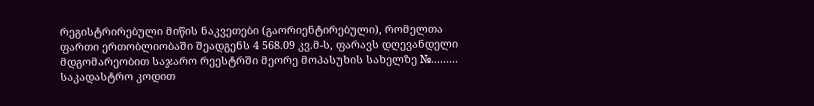რეგისტრირებული მიწის ნაკვეთები (გაორიენტირებული), რომელთა ფართი ერთობლიობაში შეადგენს 4 568.09 კვ.მ-ს, ფარავს დღევანდელი მდგომარეობით საჯარო რეესტრში მეორე მოპასუხის სახელზე №......... საკადასტრო კოდით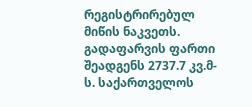რეგისტრირებულ მიწის ნაკვეთს. გადაფარვის ფართი შეადგენს 2737.7 კვ.მ-ს. საქართველოს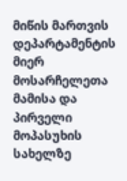მიწის მართვის დეპარტამენტის მიერ მოსარჩელეთა მამისა და პირველი მოპასუხის სახელზე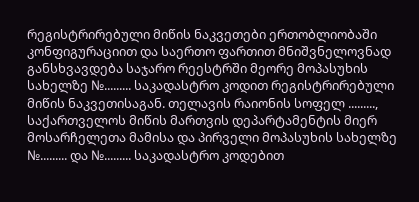რეგისტრირებული მიწის ნაკვეთები ერთობლიობაში კონფიგურაციით და საერთო ფართით მნიშვნელოვნად განსხვავდება საჯარო რეესტრში მეორე მოპასუხის სახელზე №......... საკადასტრო კოდით რეგისტრირებული მიწის ნაკვეთისაგან. თელავის რაიონის სოფელ ........., საქართველოს მიწის მართვის დეპარტამენტის მიერ მოსარჩელეთა მამისა და პირველი მოპასუხის სახელზე №......... და №......... საკადასტრო კოდებით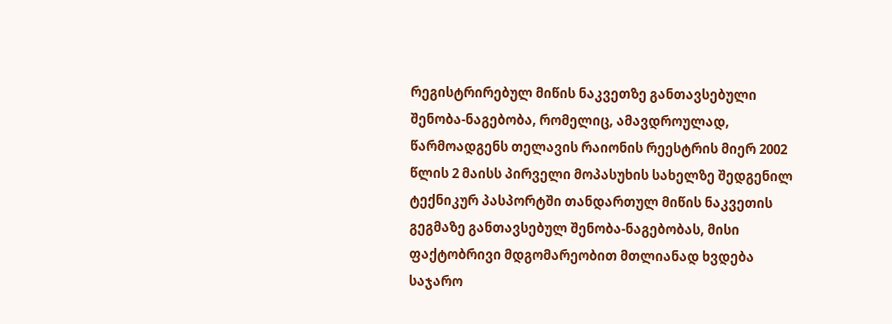რეგისტრირებულ მიწის ნაკვეთზე განთავსებული შენობა-ნაგებობა, რომელიც, ამავდროულად, წარმოადგენს თელავის რაიონის რეესტრის მიერ 2002 წლის 2 მაისს პირველი მოპასუხის სახელზე შედგენილ ტექნიკურ პასპორტში თანდართულ მიწის ნაკვეთის გეგმაზე განთავსებულ შენობა-ნაგებობას, მისი ფაქტობრივი მდგომარეობით მთლიანად ხვდება საჯარო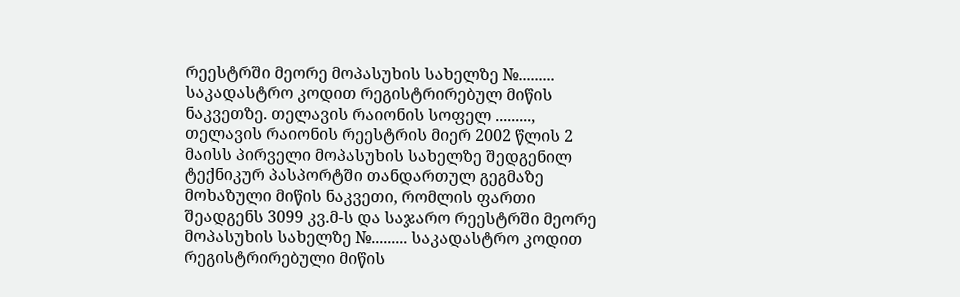რეესტრში მეორე მოპასუხის სახელზე №......... საკადასტრო კოდით რეგისტრირებულ მიწის ნაკვეთზე. თელავის რაიონის სოფელ ........., თელავის რაიონის რეესტრის მიერ 2002 წლის 2 მაისს პირველი მოპასუხის სახელზე შედგენილ ტექნიკურ პასპორტში თანდართულ გეგმაზე მოხაზული მიწის ნაკვეთი, რომლის ფართი შეადგენს 3099 კვ.მ-ს და საჯარო რეესტრში მეორე მოპასუხის სახელზე №......... საკადასტრო კოდით რეგისტრირებული მიწის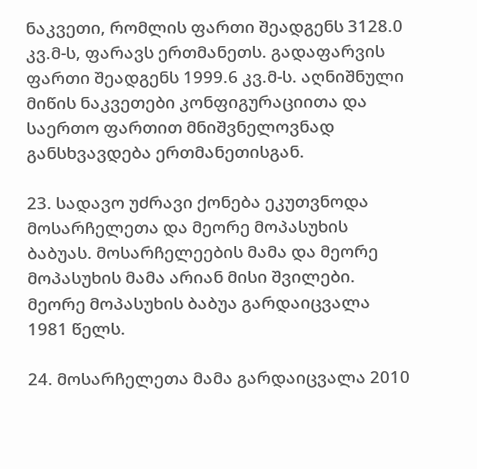ნაკვეთი, რომლის ფართი შეადგენს 3128.0 კვ.მ-ს, ფარავს ერთმანეთს. გადაფარვის ფართი შეადგენს 1999.6 კვ.მ-ს. აღნიშნული მიწის ნაკვეთები კონფიგურაციითა და საერთო ფართით მნიშვნელოვნად განსხვავდება ერთმანეთისგან.

23. სადავო უძრავი ქონება ეკუთვნოდა მოსარჩელეთა და მეორე მოპასუხის ბაბუას. მოსარჩელეების მამა და მეორე მოპასუხის მამა არიან მისი შვილები. მეორე მოპასუხის ბაბუა გარდაიცვალა 1981 წელს.

24. მოსარჩელეთა მამა გარდაიცვალა 2010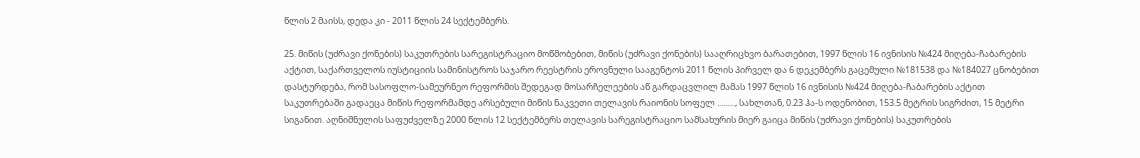წლის 2 მაისს, დედა კი - 2011 წლის 24 სექტემბერს.

25. მიწის (უძრავი ქონების) საკუთრების სარეგისტრაციო მოწმობებით, მიწის (უძრავი ქონების) სააღრიცხვო ბარათებით, 1997 წლის 16 ივნისის №424 მიღება-ჩაბარების აქტით, საქართველოს იუსტიციის სამინისტროს საჯარო რეესტრის ეროვნული სააგენტოს 2011 წლის პირველ და 6 დეკემბერს გაცემული №181538 და №184027 ცნობებით დასტურდება, რომ სასოფლო-სამეურნეო რეფორმის შედეგად მოსარჩელეების აწ გარდაცვლილ მამას 1997 წლის 16 ივნისის №424 მიღება-ჩაბარების აქტით საკუთრებაში გადაეცა მიწის რეფორმამდე არსებული მიწის ნაკვეთი თელავის რაიონის სოფელ ........., სახლთან, 0.23 ჰა-ს ოდენობით, 153.5 მეტრის სიგრძით, 15 მეტრი სიგანით. აღნიშნულის საფუძველზე 2000 წლის 12 სექტემბერს თელავის სარეგისტრაციო სამსახურის მიერ გაიცა მიწის (უძრავი ქონების) საკუთრების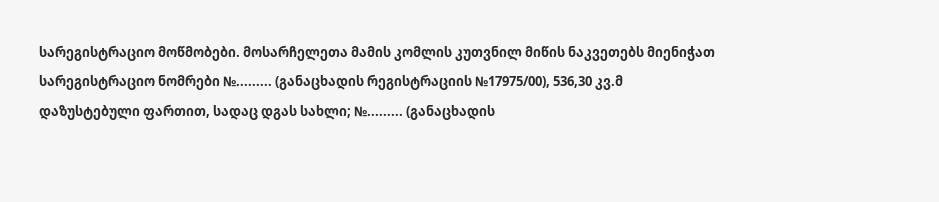სარეგისტრაციო მოწმობები. მოსარჩელეთა მამის კომლის კუთვნილ მიწის ნაკვეთებს მიენიჭათ სარეგისტრაციო ნომრები №......... (განაცხადის რეგისტრაციის №17975/00), 536,30 კვ.მ დაზუსტებული ფართით, სადაც დგას სახლი; №......... (განაცხადის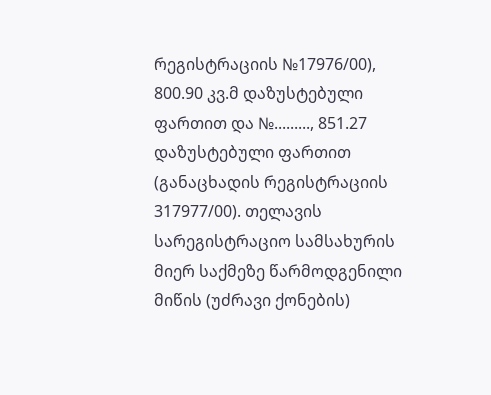რეგისტრაციის №17976/00), 800.90 კვ.მ დაზუსტებული ფართით და №........., 851.27 დაზუსტებული ფართით (განაცხადის რეგისტრაციის 317977/00). თელავის სარეგისტრაციო სამსახურის მიერ საქმეზე წარმოდგენილი მიწის (უძრავი ქონების)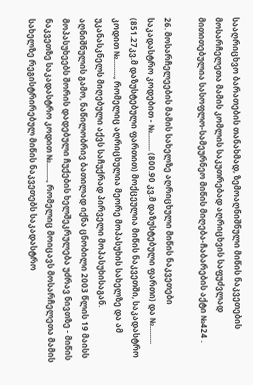სააღრიცხვო ბარათების თანახმად, ზემოაღნიშნული მიწის ნაკვეთების მოსარჩელეთა მამის კომლის საკუთრებად აღრიცხვის საფუძვლად მითითებულია სასოფლო-სამეურნეო მიწის მიღება-ჩაბარების აქტი №424 .

26. მოსარჩელეების მამის სახელზე აღრიცხული მიწის ნაკვეთები საკადასტრო კოდებით - №......... (800.90 კვ.მ დაზუსტებული ფართი) და №......... (851.27კვ.მ დაზუსტებული ფართით) მოქცეულია მიწის ნაკვეთში, საკადასტრო კოდით №........., რომელიც აღრიცხულია მეორე მოპასუხის სახელზე და ამ უკანასკნელს მიღებული აქვს საჩუქრად პირველი მოპასუხისაგან. აღნიშნულის გამო, ნაწილობრივ ბათილად იქნა ცნობილი 2003 წლის 19 მაისს მოპასუხეებს შორის დადებული ჩუქების ხელშეკრულება უძრავ ნივთზე - მიწის ნაკვეთზე საკადასტრო კოდით №........., რომელიც მოიცავს მოსარჩელეთა მამის სახელზე რეგისტრირებულ მიწის ნაკვეთებს საკადასტრო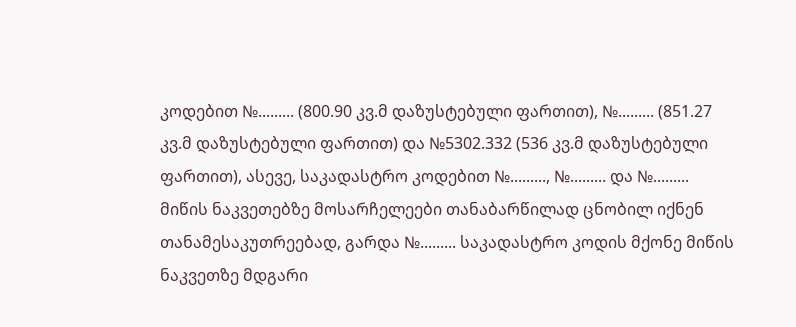კოდებით №......... (800.90 კვ.მ დაზუსტებული ფართით), №......... (851.27 კვ.მ დაზუსტებული ფართით) და №5302.332 (536 კვ.მ დაზუსტებული ფართით), ასევე, საკადასტრო კოდებით №........., №......... და №......... მიწის ნაკვეთებზე მოსარჩელეები თანაბარწილად ცნობილ იქნენ თანამესაკუთრეებად, გარდა №......... საკადასტრო კოდის მქონე მიწის ნაკვეთზე მდგარი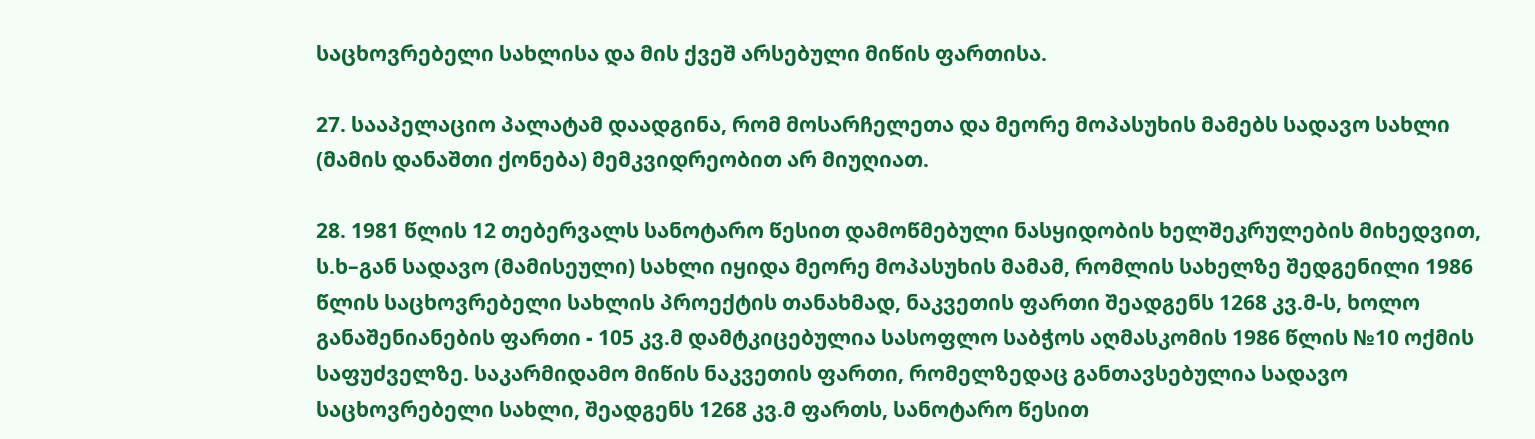საცხოვრებელი სახლისა და მის ქვეშ არსებული მიწის ფართისა.

27. სააპელაციო პალატამ დაადგინა, რომ მოსარჩელეთა და მეორე მოპასუხის მამებს სადავო სახლი (მამის დანაშთი ქონება) მემკვიდრეობით არ მიუღიათ.

28. 1981 წლის 12 თებერვალს სანოტარო წესით დამოწმებული ნასყიდობის ხელშეკრულების მიხედვით, ს.ხ–გან სადავო (მამისეული) სახლი იყიდა მეორე მოპასუხის მამამ, რომლის სახელზე შედგენილი 1986 წლის საცხოვრებელი სახლის პროექტის თანახმად, ნაკვეთის ფართი შეადგენს 1268 კვ.მ-ს, ხოლო განაშენიანების ფართი - 105 კვ.მ დამტკიცებულია სასოფლო საბჭოს აღმასკომის 1986 წლის №10 ოქმის საფუძველზე. საკარმიდამო მიწის ნაკვეთის ფართი, რომელზედაც განთავსებულია სადავო საცხოვრებელი სახლი, შეადგენს 1268 კვ.მ ფართს, სანოტარო წესით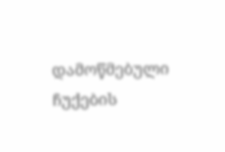დამოწმებული ჩუქების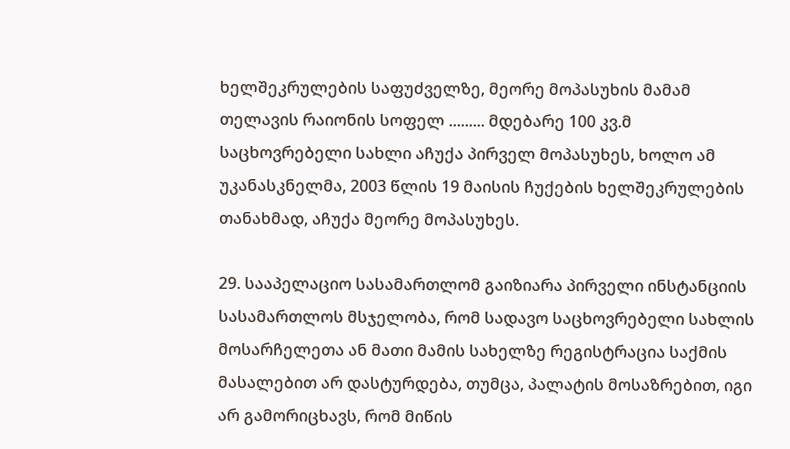ხელშეკრულების საფუძველზე, მეორე მოპასუხის მამამ თელავის რაიონის სოფელ ......... მდებარე 100 კვ.მ საცხოვრებელი სახლი აჩუქა პირველ მოპასუხეს, ხოლო ამ უკანასკნელმა, 2003 წლის 19 მაისის ჩუქების ხელშეკრულების თანახმად, აჩუქა მეორე მოპასუხეს.

29. სააპელაციო სასამართლომ გაიზიარა პირველი ინსტანციის სასამართლოს მსჯელობა, რომ სადავო საცხოვრებელი სახლის მოსარჩელეთა ან მათი მამის სახელზე რეგისტრაცია საქმის მასალებით არ დასტურდება, თუმცა, პალატის მოსაზრებით, იგი არ გამორიცხავს, რომ მიწის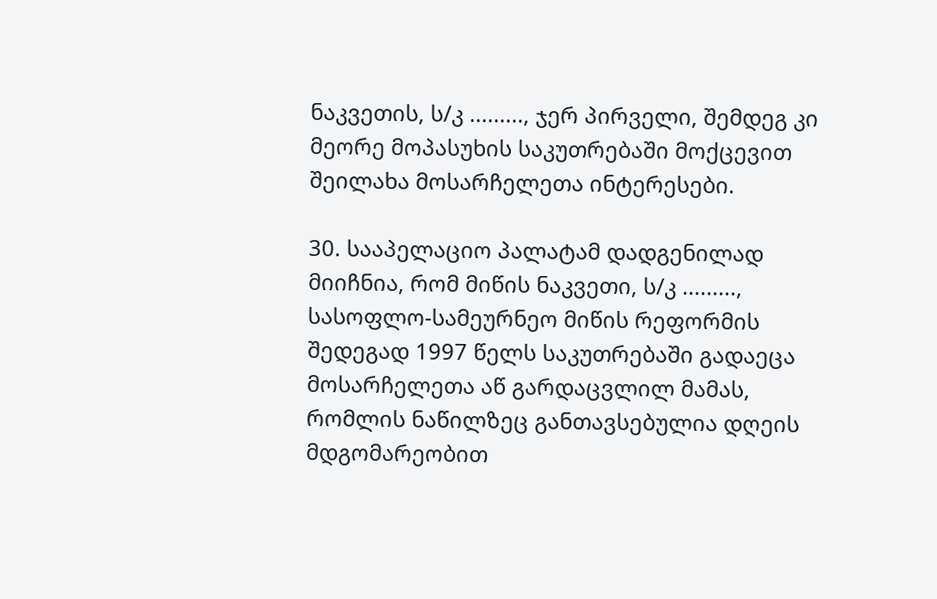ნაკვეთის, ს/კ ........., ჯერ პირველი, შემდეგ კი მეორე მოპასუხის საკუთრებაში მოქცევით შეილახა მოსარჩელეთა ინტერესები.

30. სააპელაციო პალატამ დადგენილად მიიჩნია, რომ მიწის ნაკვეთი, ს/კ ........., სასოფლო-სამეურნეო მიწის რეფორმის შედეგად 1997 წელს საკუთრებაში გადაეცა მოსარჩელეთა აწ გარდაცვლილ მამას, რომლის ნაწილზეც განთავსებულია დღეის მდგომარეობით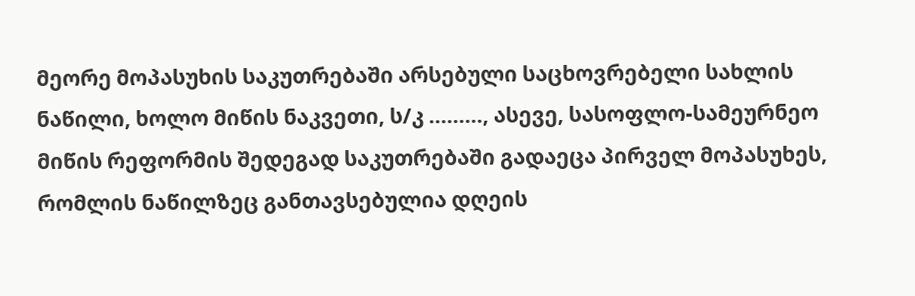მეორე მოპასუხის საკუთრებაში არსებული საცხოვრებელი სახლის ნაწილი, ხოლო მიწის ნაკვეთი, ს/კ ........., ასევე, სასოფლო-სამეურნეო მიწის რეფორმის შედეგად საკუთრებაში გადაეცა პირველ მოპასუხეს, რომლის ნაწილზეც განთავსებულია დღეის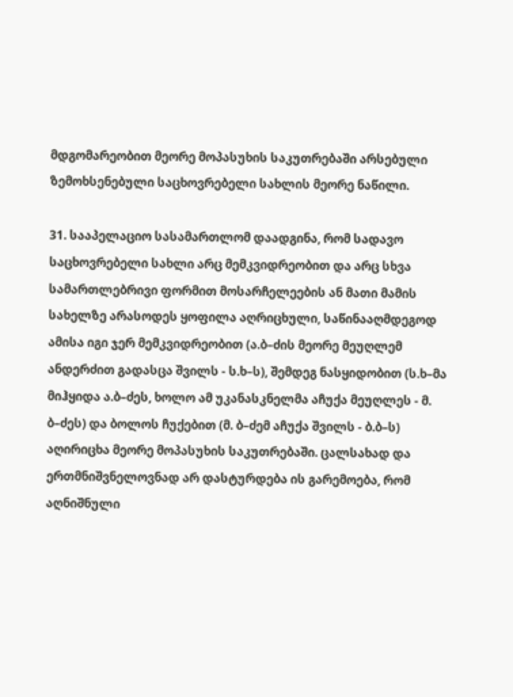მდგომარეობით მეორე მოპასუხის საკუთრებაში არსებული ზემოხსენებული საცხოვრებელი სახლის მეორე ნაწილი.

31. სააპელაციო სასამართლომ დაადგინა, რომ სადავო საცხოვრებელი სახლი არც მემკვიდრეობით და არც სხვა სამართლებრივი ფორმით მოსარჩელეების ან მათი მამის სახელზე არასოდეს ყოფილა აღრიცხული, საწინააღმდეგოდ ამისა იგი ჯერ მემკვიდრეობით (ა.ბ–ძის მეორე მეუღლემ ანდერძით გადასცა შვილს - ს.ხ–ს), შემდეგ ნასყიდობით (ს.ხ–მა მიჰყიდა ა.ბ–ძეს, ხოლო ამ უკანასკნელმა აჩუქა მეუღლეს - მ. ბ–ძეს) და ბოლოს ჩუქებით (მ. ბ–ძემ აჩუქა შვილს - ბ.ბ–ს) აღირიცხა მეორე მოპასუხის საკუთრებაში. ცალსახად და ერთმნიშვნელოვნად არ დასტურდება ის გარემოება, რომ აღნიშნული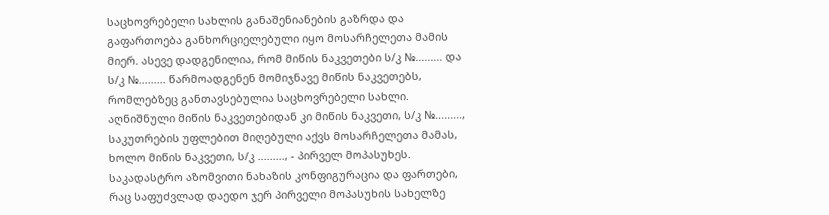საცხოვრებელი სახლის განაშენიანების გაზრდა და გაფართოება განხორციელებული იყო მოსარჩელეთა მამის მიერ. ასევე დადგენილია, რომ მიწის ნაკვეთები ს/კ №......... და ს/კ №......... წარმოადგენენ მომიჯნავე მიწის ნაკვეთებს, რომლებზეც განთავსებულია საცხოვრებელი სახლი. აღნიშნული მიწის ნაკვეთებიდან კი მიწის ნაკვეთი, ს/კ №........., საკუთრების უფლებით მიღებული აქვს მოსარჩელეთა მამას, ხოლო მიწის ნაკვეთი, ს/კ ........., - პირველ მოპასუხეს. საკადასტრო აზომვითი ნახაზის კონფიგურაცია და ფართები, რაც საფუძვლად დაედო ჯერ პირველი მოპასუხის სახელზე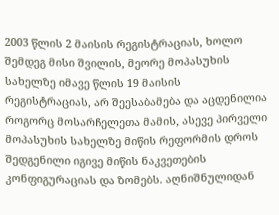2003 წლის 2 მაისის რეგისტრაციას, ხოლო შემდეგ მისი შვილის, მეორე მოპასუხის სახელზე იმავე წლის 19 მაისის რეგისტრაციას, არ შეესაბამება და აცდენილია როგორც მოსარჩელეთა მამის, ასევე პირველი მოპასუხის სახელზე მიწის რეფორმის დროს შედგენილი იგივე მიწის ნაკვეთების კონფიგურაციას და ზომებს. აღნიშნულიდან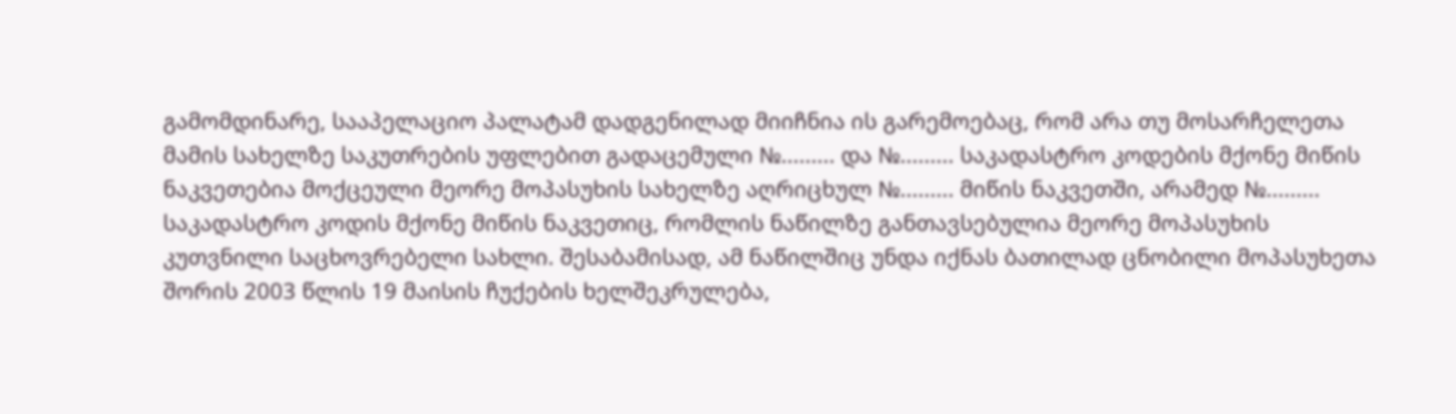გამომდინარე, სააპელაციო პალატამ დადგენილად მიიჩნია ის გარემოებაც, რომ არა თუ მოსარჩელეთა მამის სახელზე საკუთრების უფლებით გადაცემული №......... და №......... საკადასტრო კოდების მქონე მიწის ნაკვეთებია მოქცეული მეორე მოპასუხის სახელზე აღრიცხულ №......... მიწის ნაკვეთში, არამედ №......... საკადასტრო კოდის მქონე მიწის ნაკვეთიც, რომლის ნაწილზე განთავსებულია მეორე მოპასუხის კუთვნილი საცხოვრებელი სახლი. შესაბამისად, ამ ნაწილშიც უნდა იქნას ბათილად ცნობილი მოპასუხეთა შორის 2003 წლის 19 მაისის ჩუქების ხელშეკრულება,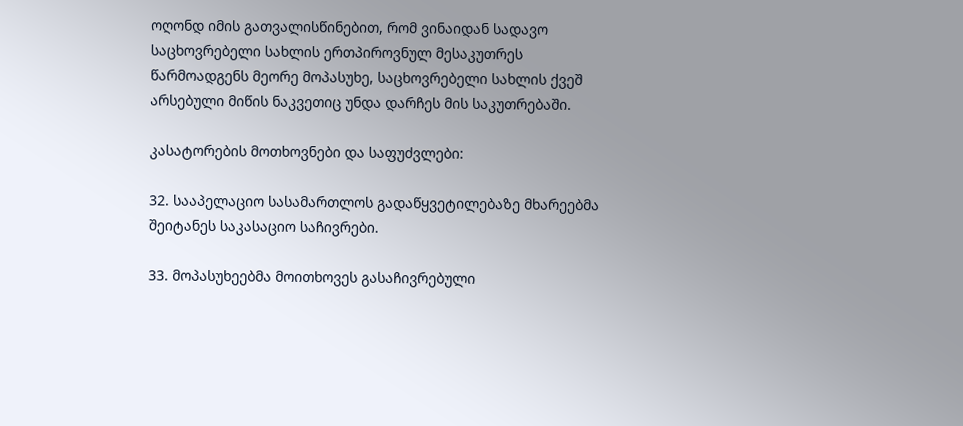ოღონდ იმის გათვალისწინებით, რომ ვინაიდან სადავო საცხოვრებელი სახლის ერთპიროვნულ მესაკუთრეს წარმოადგენს მეორე მოპასუხე, საცხოვრებელი სახლის ქვეშ არსებული მიწის ნაკვეთიც უნდა დარჩეს მის საკუთრებაში.

კასატორების მოთხოვნები და საფუძვლები:

32. სააპელაციო სასამართლოს გადაწყვეტილებაზე მხარეებმა შეიტანეს საკასაციო საჩივრები.

33. მოპასუხეებმა მოითხოვეს გასაჩივრებული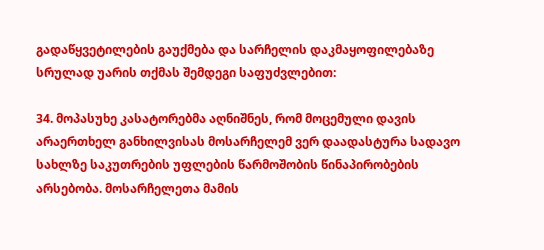გადაწყვეტილების გაუქმება და სარჩელის დაკმაყოფილებაზე სრულად უარის თქმას შემდეგი საფუძვლებით:

34. მოპასუხე კასატორებმა აღნიშნეს, რომ მოცემული დავის არაერთხელ განხილვისას მოსარჩელემ ვერ დაადასტურა სადავო სახლზე საკუთრების უფლების წარმოშობის წინაპირობების არსებობა. მოსარჩელეთა მამის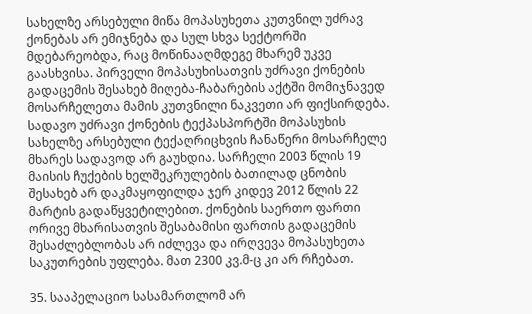სახელზე არსებული მიწა მოპასუხეთა კუთვნილ უძრავ ქონებას არ ემიჯნება და სულ სხვა სექტორში მდებარეობდა, რაც მოწინააღმდეგე მხარემ უკვე გაასხვისა. პირველი მოპასუხისათვის უძრავი ქონების გადაცემის შესახებ მიღება-ჩაბარების აქტში მომიჯნავედ მოსარჩელეთა მამის კუთვნილი ნაკვეთი არ ფიქსირდება. სადავო უძრავი ქონების ტექპასპორტში მოპასუხის სახელზე არსებული ტექაღრიცხვის ჩანაწერი მოსარჩელე მხარეს სადავოდ არ გაუხდია. სარჩელი 2003 წლის 19 მაისის ჩუქების ხელშეკრულების ბათილად ცნობის შესახებ არ დაკმაყოფილდა ჯერ კიდევ 2012 წლის 22 მარტის გადაწყვეტილებით. ქონების საერთო ფართი ორივე მხარისათვის შესაბამისი ფართის გადაცემის შესაძლებლობას არ იძლევა და ირღვევა მოპასუხეთა საკუთრების უფლება. მათ 2300 კვ.მ-ც კი არ რჩებათ.

35. სააპელაციო სასამართლომ არ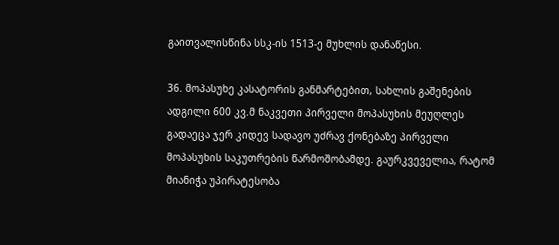გაითვალისწინა სსკ-ის 1513-ე მუხლის დანაწესი.

36. მოპასუხე კასატორის განმარტებით, სახლის გაშენების ადგილი 600 კვ.მ ნაკვეთი პირველი მოპასუხის მეუღლეს გადაეცა ჯერ კიდევ სადავო უძრავ ქონებაზე პირველი მოპასუხის საკუთრების წარმოშობამდე. გაურკვეველია, რატომ მიანიჭა უპირატესობა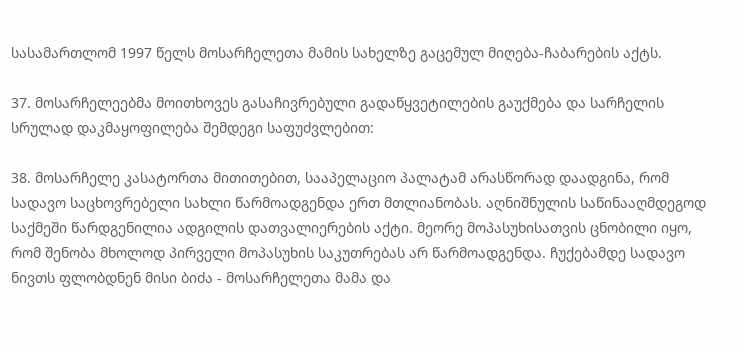სასამართლომ 1997 წელს მოსარჩელეთა მამის სახელზე გაცემულ მიღება-ჩაბარების აქტს.

37. მოსარჩელეებმა მოითხოვეს გასაჩივრებული გადაწყვეტილების გაუქმება და სარჩელის სრულად დაკმაყოფილება შემდეგი საფუძვლებით:

38. მოსარჩელე კასატორთა მითითებით, სააპელაციო პალატამ არასწორად დაადგინა, რომ სადავო საცხოვრებელი სახლი წარმოადგენდა ერთ მთლიანობას. აღნიშნულის საწინააღმდეგოდ საქმეში წარდგენილია ადგილის დათვალიერების აქტი. მეორე მოპასუხისათვის ცნობილი იყო, რომ შენობა მხოლოდ პირველი მოპასუხის საკუთრებას არ წარმოადგენდა. ჩუქებამდე სადავო ნივთს ფლობდნენ მისი ბიძა - მოსარჩელეთა მამა და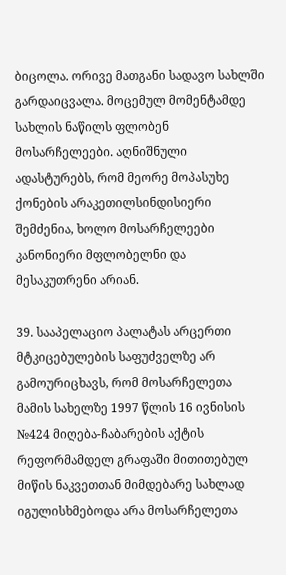ბიცოლა. ორივე მათგანი სადავო სახლში გარდაიცვალა. მოცემულ მომენტამდე სახლის ნაწილს ფლობენ მოსარჩელეები. აღნიშნული ადასტურებს, რომ მეორე მოპასუხე ქონების არაკეთილსინდისიერი შემძენია, ხოლო მოსარჩელეები კანონიერი მფლობელნი და მესაკუთრენი არიან.

39. სააპელაციო პალატას არცერთი მტკიცებულების საფუძველზე არ გამოურიცხავს, რომ მოსარჩელეთა მამის სახელზე 1997 წლის 16 ივნისის №424 მიღება-ჩაბარების აქტის რეფორმამდელ გრაფაში მითითებულ მიწის ნაკვეთთან მიმდებარე სახლად იგულისხმებოდა არა მოსარჩელეთა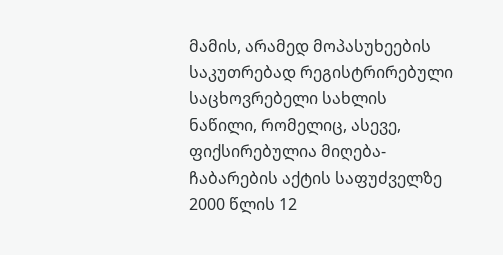მამის, არამედ მოპასუხეების საკუთრებად რეგისტრირებული საცხოვრებელი სახლის ნაწილი, რომელიც, ასევე, ფიქსირებულია მიღება-ჩაბარების აქტის საფუძველზე 2000 წლის 12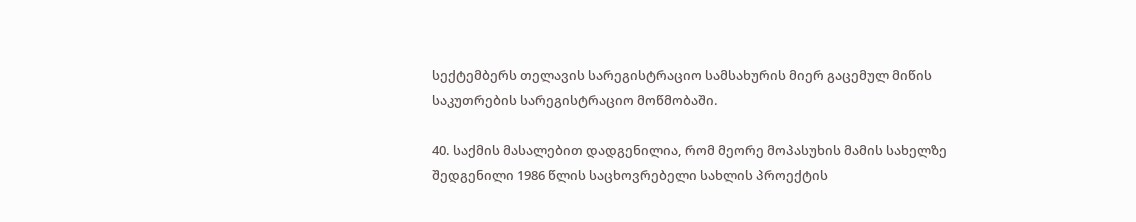სექტემბერს თელავის სარეგისტრაციო სამსახურის მიერ გაცემულ მიწის საკუთრების სარეგისტრაციო მოწმობაში.

40. საქმის მასალებით დადგენილია, რომ მეორე მოპასუხის მამის სახელზე შედგენილი 1986 წლის საცხოვრებელი სახლის პროექტის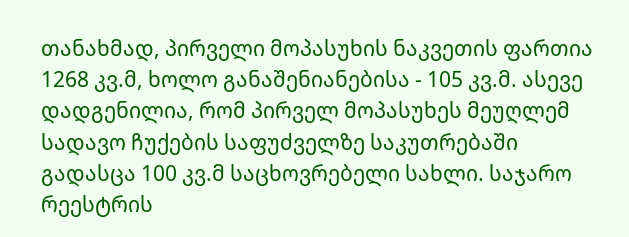თანახმად, პირველი მოპასუხის ნაკვეთის ფართია 1268 კვ.მ, ხოლო განაშენიანებისა - 105 კვ.მ. ასევე დადგენილია, რომ პირველ მოპასუხეს მეუღლემ სადავო ჩუქების საფუძველზე საკუთრებაში გადასცა 100 კვ.მ საცხოვრებელი სახლი. საჯარო რეესტრის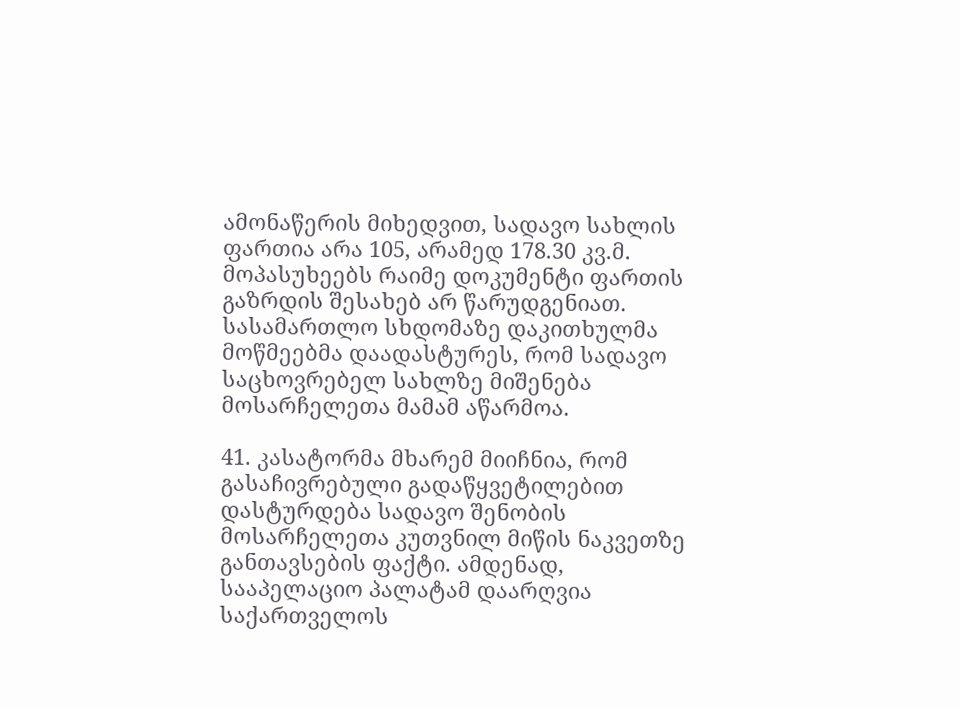ამონაწერის მიხედვით, სადავო სახლის ფართია არა 105, არამედ 178.30 კვ.მ. მოპასუხეებს რაიმე დოკუმენტი ფართის გაზრდის შესახებ არ წარუდგენიათ. სასამართლო სხდომაზე დაკითხულმა მოწმეებმა დაადასტურეს, რომ სადავო საცხოვრებელ სახლზე მიშენება მოსარჩელეთა მამამ აწარმოა.

41. კასატორმა მხარემ მიიჩნია, რომ გასაჩივრებული გადაწყვეტილებით დასტურდება სადავო შენობის მოსარჩელეთა კუთვნილ მიწის ნაკვეთზე განთავსების ფაქტი. ამდენად, სააპელაციო პალატამ დაარღვია საქართველოს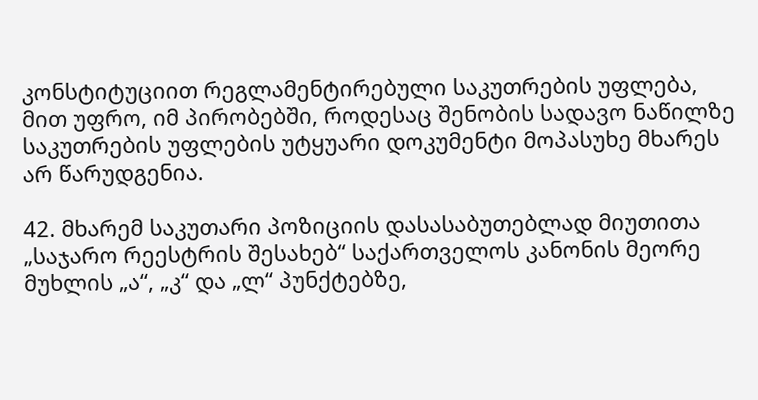კონსტიტუციით რეგლამენტირებული საკუთრების უფლება, მით უფრო, იმ პირობებში, როდესაც შენობის სადავო ნაწილზე საკუთრების უფლების უტყუარი დოკუმენტი მოპასუხე მხარეს არ წარუდგენია.

42. მხარემ საკუთარი პოზიციის დასასაბუთებლად მიუთითა „საჯარო რეესტრის შესახებ“ საქართველოს კანონის მეორე მუხლის „ა“, „კ“ და „ლ“ პუნქტებზე,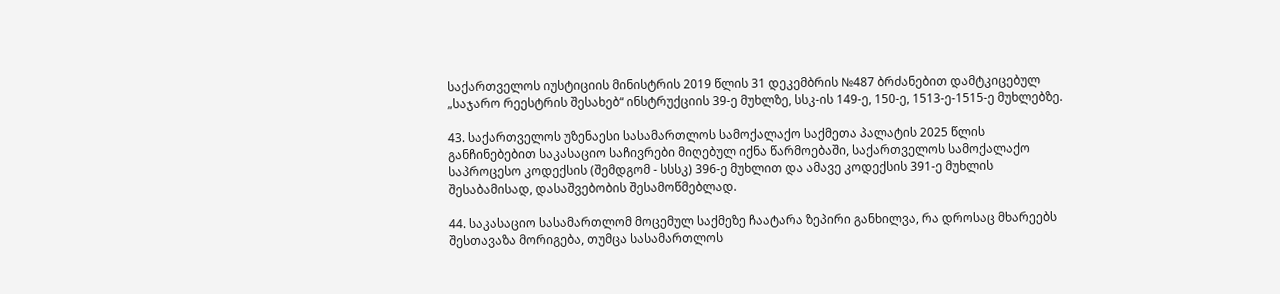საქართველოს იუსტიციის მინისტრის 2019 წლის 31 დეკემბრის №487 ბრძანებით დამტკიცებულ „საჯარო რეესტრის შესახებ“ ინსტრუქციის 39-ე მუხლზე, სსკ-ის 149-ე, 150-ე, 1513-ე-1515-ე მუხლებზე.

43. საქართველოს უზენაესი სასამართლოს სამოქალაქო საქმეთა პალატის 2025 წლის განჩინებებით საკასაციო საჩივრები მიღებულ იქნა წარმოებაში, საქართველოს სამოქალაქო საპროცესო კოდექსის (შემდგომ - სსსკ) 396-ე მუხლით და ამავე კოდექსის 391-ე მუხლის შესაბამისად, დასაშვებობის შესამოწმებლად.

44. საკასაციო სასამართლომ მოცემულ საქმეზე ჩაატარა ზეპირი განხილვა, რა დროსაც მხარეებს შესთავაზა მორიგება, თუმცა სასამართლოს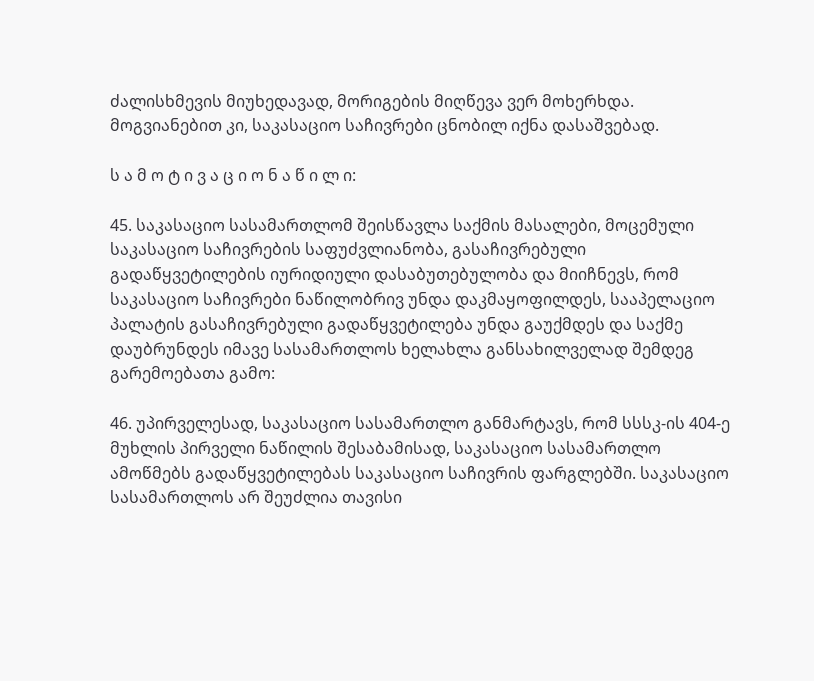ძალისხმევის მიუხედავად, მორიგების მიღწევა ვერ მოხერხდა. მოგვიანებით კი, საკასაციო საჩივრები ცნობილ იქნა დასაშვებად.

ს ა მ ო ტ ი ვ ა ც ი ო ნ ა წ ი ლ ი:

45. საკასაციო სასამართლომ შეისწავლა საქმის მასალები, მოცემული საკასაციო საჩივრების საფუძვლიანობა, გასაჩივრებული გადაწყვეტილების იურიდიული დასაბუთებულობა და მიიჩნევს, რომ საკასაციო საჩივრები ნაწილობრივ უნდა დაკმაყოფილდეს, სააპელაციო პალატის გასაჩივრებული გადაწყვეტილება უნდა გაუქმდეს და საქმე დაუბრუნდეს იმავე სასამართლოს ხელახლა განსახილველად შემდეგ გარემოებათა გამო:

46. უპირველესად, საკასაციო სასამართლო განმარტავს, რომ სსსკ-ის 404-ე მუხლის პირველი ნაწილის შესაბამისად, საკასაციო სასამართლო ამოწმებს გადაწყვეტილებას საკასაციო საჩივრის ფარგლებში. საკასაციო სასამართლოს არ შეუძლია თავისი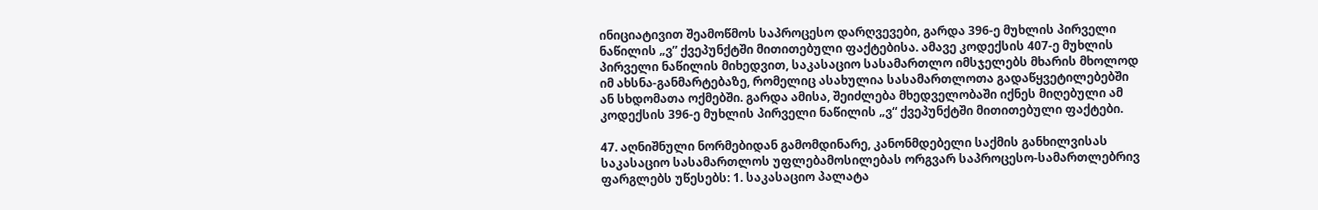ინიციატივით შეამოწმოს საპროცესო დარღვევები, გარდა 396-ე მუხლის პირველი ნაწილის „ვ” ქვეპუნქტში მითითებული ფაქტებისა. ამავე კოდექსის 407-ე მუხლის პირველი ნაწილის მიხედვით, საკასაციო სასამართლო იმსჯელებს მხარის მხოლოდ იმ ახსნა-განმარტებაზე, რომელიც ასახულია სასამართლოთა გადაწყვეტილებებში ან სხდომათა ოქმებში. გარდა ამისა, შეიძლება მხედველობაში იქნეს მიღებული ამ კოდექსის 396-ე მუხლის პირველი ნაწილის „ვ“ ქვეპუნქტში მითითებული ფაქტები.

47. აღნიშნული ნორმებიდან გამომდინარე, კანონმდებელი საქმის განხილვისას საკასაციო სასამართლოს უფლებამოსილებას ორგვარ საპროცესო-სამართლებრივ ფარგლებს უწესებს: 1. საკასაციო პალატა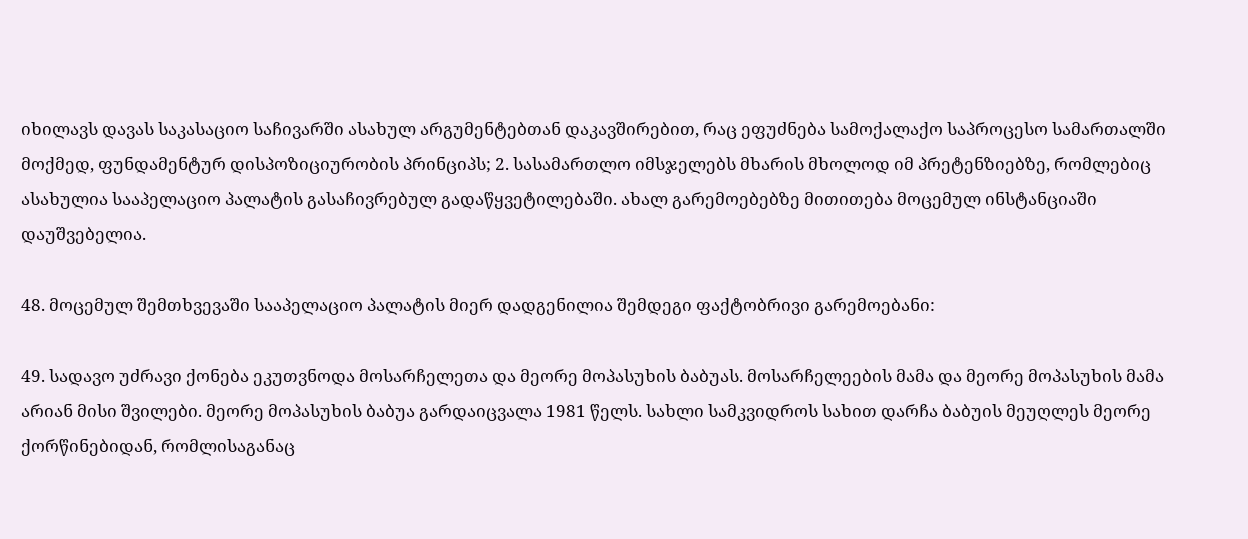იხილავს დავას საკასაციო საჩივარში ასახულ არგუმენტებთან დაკავშირებით, რაც ეფუძნება სამოქალაქო საპროცესო სამართალში მოქმედ, ფუნდამენტურ დისპოზიციურობის პრინციპს; 2. სასამართლო იმსჯელებს მხარის მხოლოდ იმ პრეტენზიებზე, რომლებიც ასახულია სააპელაციო პალატის გასაჩივრებულ გადაწყვეტილებაში. ახალ გარემოებებზე მითითება მოცემულ ინსტანციაში დაუშვებელია.

48. მოცემულ შემთხვევაში სააპელაციო პალატის მიერ დადგენილია შემდეგი ფაქტობრივი გარემოებანი:

49. სადავო უძრავი ქონება ეკუთვნოდა მოსარჩელეთა და მეორე მოპასუხის ბაბუას. მოსარჩელეების მამა და მეორე მოპასუხის მამა არიან მისი შვილები. მეორე მოპასუხის ბაბუა გარდაიცვალა 1981 წელს. სახლი სამკვიდროს სახით დარჩა ბაბუის მეუღლეს მეორე ქორწინებიდან, რომლისაგანაც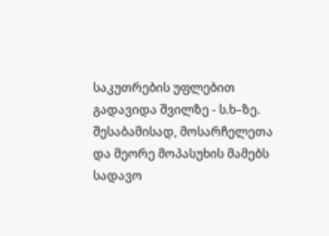საკუთრების უფლებით გადავიდა შვილზე - ს.ხ–ზე. შესაბამისად, მოსარჩელეთა და მეორე მოპასუხის მამებს სადავო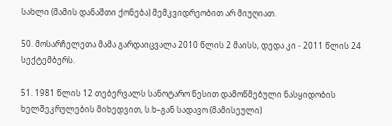სახლი (მამის დანაშთი ქონება) მემკვიდრეობით არ მიუღიათ.

50. მოსარჩელეთა მამა გარდაიცვალა 2010 წლის 2 მაისს, დედა კი - 2011 წლის 24 სექტემბერს.

51. 1981 წლის 12 თებერვალს სანოტარო წესით დამოწმებული ნასყიდობის ხელშეკრულების მიხედვით, ს.ხ–გან სადავო (მამისეული)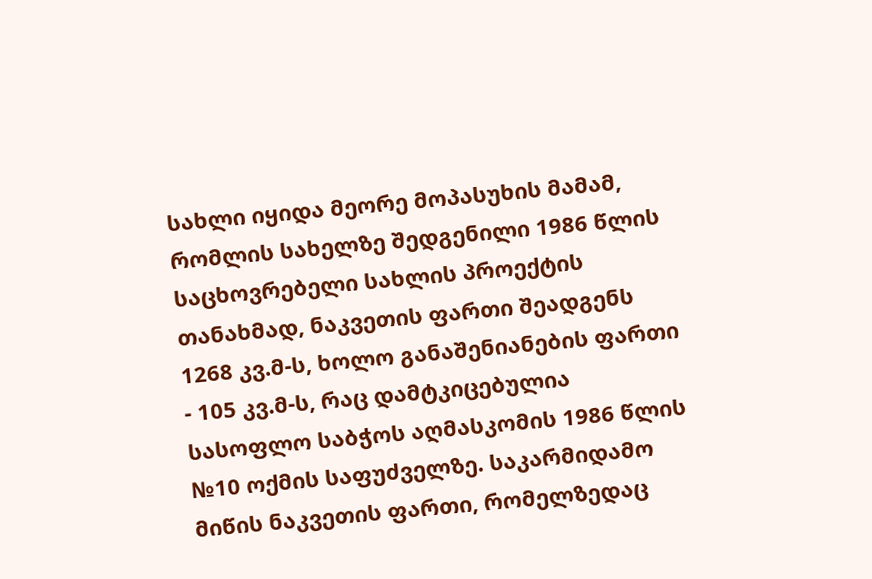სახლი იყიდა მეორე მოპასუხის მამამ, რომლის სახელზე შედგენილი 1986 წლის საცხოვრებელი სახლის პროექტის თანახმად, ნაკვეთის ფართი შეადგენს 1268 კვ.მ-ს, ხოლო განაშენიანების ფართი - 105 კვ.მ-ს, რაც დამტკიცებულია სასოფლო საბჭოს აღმასკომის 1986 წლის №10 ოქმის საფუძველზე. საკარმიდამო მიწის ნაკვეთის ფართი, რომელზედაც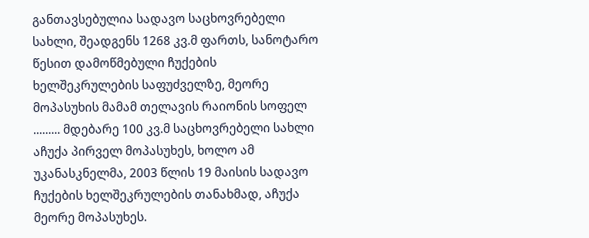განთავსებულია სადავო საცხოვრებელი სახლი, შეადგენს 1268 კვ.მ ფართს, სანოტარო წესით დამოწმებული ჩუქების ხელშეკრულების საფუძველზე, მეორე მოპასუხის მამამ თელავის რაიონის სოფელ ......... მდებარე 100 კვ.მ საცხოვრებელი სახლი აჩუქა პირველ მოპასუხეს, ხოლო ამ უკანასკნელმა, 2003 წლის 19 მაისის სადავო ჩუქების ხელშეკრულების თანახმად, აჩუქა მეორე მოპასუხეს.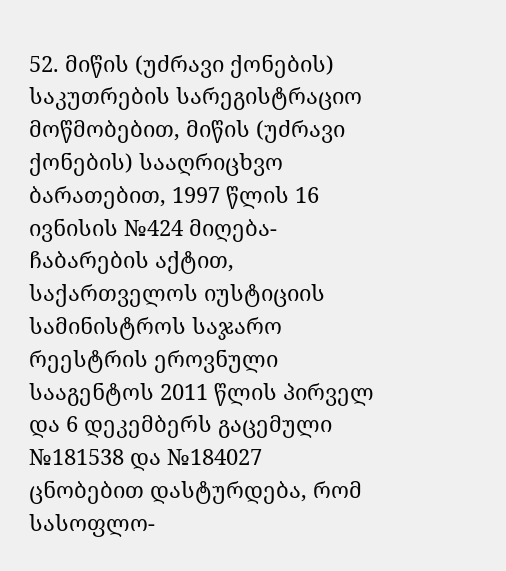52. მიწის (უძრავი ქონების) საკუთრების სარეგისტრაციო მოწმობებით, მიწის (უძრავი ქონების) სააღრიცხვო ბარათებით, 1997 წლის 16 ივნისის №424 მიღება-ჩაბარების აქტით, საქართველოს იუსტიციის სამინისტროს საჯარო რეესტრის ეროვნული სააგენტოს 2011 წლის პირველ და 6 დეკემბერს გაცემული №181538 და №184027 ცნობებით დასტურდება, რომ სასოფლო-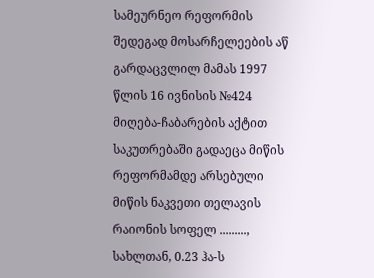სამეურნეო რეფორმის შედეგად მოსარჩელეების აწ გარდაცვლილ მამას 1997 წლის 16 ივნისის №424 მიღება-ჩაბარების აქტით საკუთრებაში გადაეცა მიწის რეფორმამდე არსებული მიწის ნაკვეთი თელავის რაიონის სოფელ ........., სახლთან, 0.23 ჰა-ს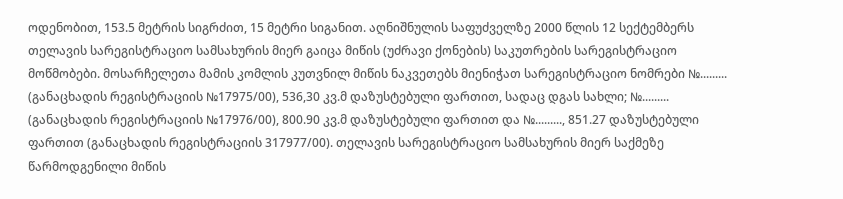ოდენობით, 153.5 მეტრის სიგრძით, 15 მეტრი სიგანით. აღნიშნულის საფუძველზე 2000 წლის 12 სექტემბერს თელავის სარეგისტრაციო სამსახურის მიერ გაიცა მიწის (უძრავი ქონების) საკუთრების სარეგისტრაციო მოწმობები. მოსარჩელეთა მამის კომლის კუთვნილ მიწის ნაკვეთებს მიენიჭათ სარეგისტრაციო ნომრები №......... (განაცხადის რეგისტრაციის №17975/00), 536,30 კვ.მ დაზუსტებული ფართით, სადაც დგას სახლი; №......... (განაცხადის რეგისტრაციის №17976/00), 800.90 კვ.მ დაზუსტებული ფართით და №........., 851.27 დაზუსტებული ფართით (განაცხადის რეგისტრაციის 317977/00). თელავის სარეგისტრაციო სამსახურის მიერ საქმეზე წარმოდგენილი მიწის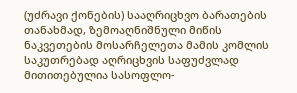(უძრავი ქონების) სააღრიცხვო ბარათების თანახმად, ზემოაღნიშნული მიწის ნაკვეთების მოსარჩელეთა მამის კომლის საკუთრებად აღრიცხვის საფუძვლად მითითებულია სასოფლო-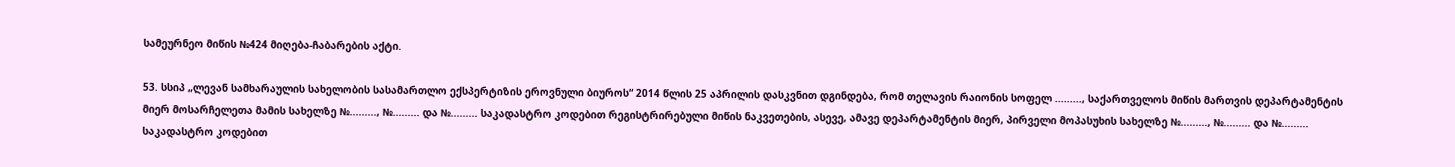სამეურნეო მიწის №424 მიღება-ჩაბარების აქტი.

53. სსიპ „ლევან სამხარაულის სახელობის სასამართლო ექსპერტიზის ეროვნული ბიუროს“ 2014 წლის 25 აპრილის დასკვნით დგინდება, რომ თელავის რაიონის სოფელ ........., საქართველოს მიწის მართვის დეპარტამენტის მიერ მოსარჩელეთა მამის სახელზე №........., №......... და №......... საკადასტრო კოდებით რეგისტრირებული მიწის ნაკვეთების, ასევე, ამავე დეპარტამენტის მიერ, პირველი მოპასუხის სახელზე №........., №......... და №......... საკადასტრო კოდებით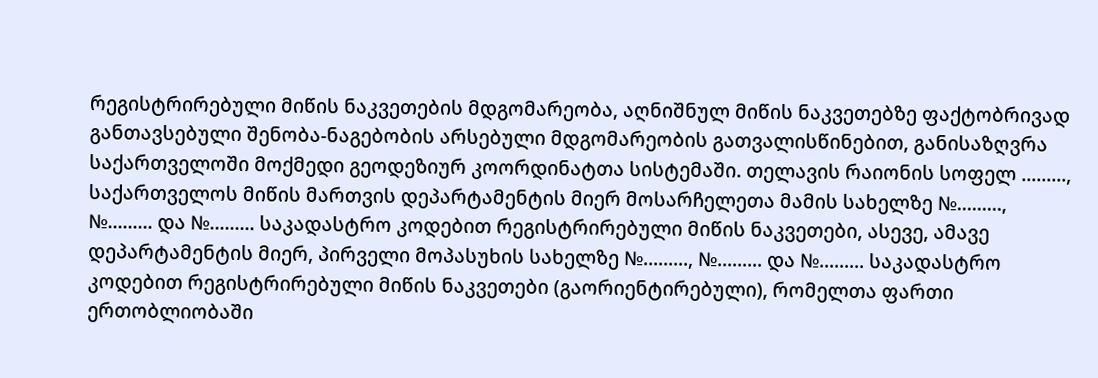რეგისტრირებული მიწის ნაკვეთების მდგომარეობა, აღნიშნულ მიწის ნაკვეთებზე ფაქტობრივად განთავსებული შენობა-ნაგებობის არსებული მდგომარეობის გათვალისწინებით, განისაზღვრა საქართველოში მოქმედი გეოდეზიურ კოორდინატთა სისტემაში. თელავის რაიონის სოფელ ........., საქართველოს მიწის მართვის დეპარტამენტის მიერ მოსარჩელეთა მამის სახელზე №........., №......... და №......... საკადასტრო კოდებით რეგისტრირებული მიწის ნაკვეთები, ასევე, ამავე დეპარტამენტის მიერ, პირველი მოპასუხის სახელზე №........., №......... და №......... საკადასტრო კოდებით რეგისტრირებული მიწის ნაკვეთები (გაორიენტირებული), რომელთა ფართი ერთობლიობაში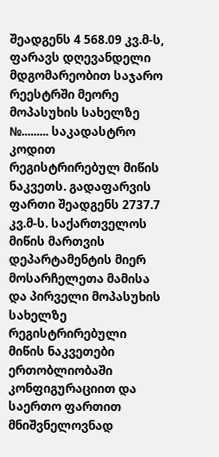შეადგენს 4 568.09 კვ.მ-ს, ფარავს დღევანდელი მდგომარეობით საჯარო რეესტრში მეორე მოპასუხის სახელზე №......... საკადასტრო კოდით რეგისტრირებულ მიწის ნაკვეთს. გადაფარვის ფართი შეადგენს 2737.7 კვ.მ-ს. საქართველოს მიწის მართვის დეპარტამენტის მიერ მოსარჩელეთა მამისა და პირველი მოპასუხის სახელზე რეგისტრირებული მიწის ნაკვეთები ერთობლიობაში კონფიგურაციით და საერთო ფართით მნიშვნელოვნად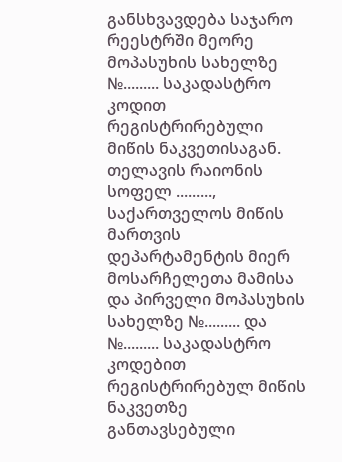განსხვავდება საჯარო რეესტრში მეორე მოპასუხის სახელზე №......... საკადასტრო კოდით რეგისტრირებული მიწის ნაკვეთისაგან. თელავის რაიონის სოფელ ........., საქართველოს მიწის მართვის დეპარტამენტის მიერ მოსარჩელეთა მამისა და პირველი მოპასუხის სახელზე №......... და №......... საკადასტრო კოდებით რეგისტრირებულ მიწის ნაკვეთზე განთავსებული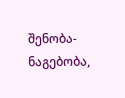შენობა-ნაგებობა,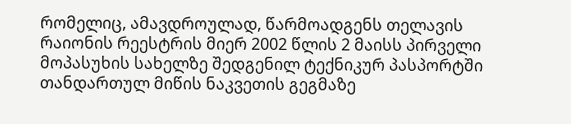რომელიც, ამავდროულად, წარმოადგენს თელავის რაიონის რეესტრის მიერ 2002 წლის 2 მაისს პირველი მოპასუხის სახელზე შედგენილ ტექნიკურ პასპორტში თანდართულ მიწის ნაკვეთის გეგმაზე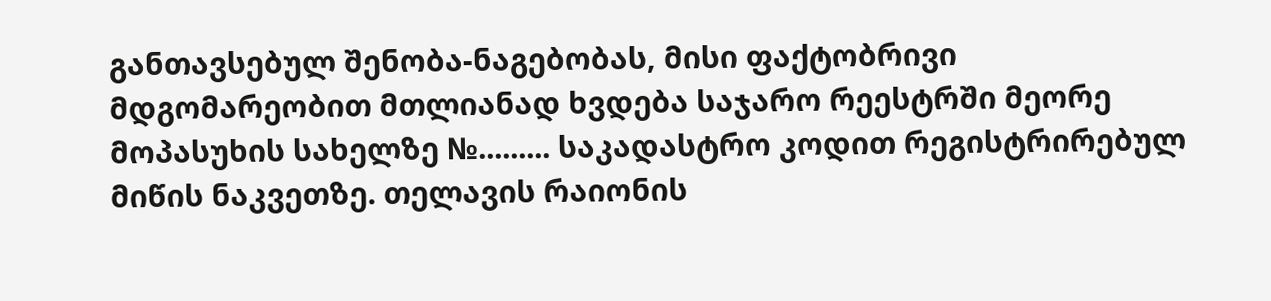განთავსებულ შენობა-ნაგებობას, მისი ფაქტობრივი მდგომარეობით მთლიანად ხვდება საჯარო რეესტრში მეორე მოპასუხის სახელზე №......... საკადასტრო კოდით რეგისტრირებულ მიწის ნაკვეთზე. თელავის რაიონის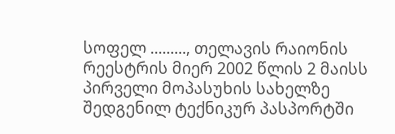სოფელ ........., თელავის რაიონის რეესტრის მიერ 2002 წლის 2 მაისს პირველი მოპასუხის სახელზე შედგენილ ტექნიკურ პასპორტში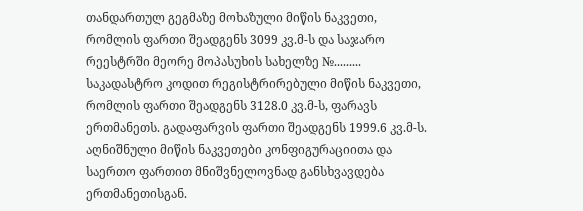თანდართულ გეგმაზე მოხაზული მიწის ნაკვეთი, რომლის ფართი შეადგენს 3099 კვ.მ-ს და საჯარო რეესტრში მეორე მოპასუხის სახელზე №......... საკადასტრო კოდით რეგისტრირებული მიწის ნაკვეთი, რომლის ფართი შეადგენს 3128.0 კვ.მ-ს, ფარავს ერთმანეთს. გადაფარვის ფართი შეადგენს 1999.6 კვ.მ-ს. აღნიშნული მიწის ნაკვეთები კონფიგურაციითა და საერთო ფართით მნიშვნელოვნად განსხვავდება ერთმანეთისგან.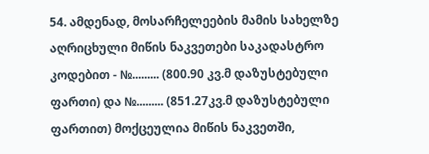54. ამდენად, მოსარჩელეების მამის სახელზე აღრიცხული მიწის ნაკვეთები საკადასტრო კოდებით - №......... (800.90 კვ.მ დაზუსტებული ფართი) და №......... (851.27კვ.მ დაზუსტებული ფართით) მოქცეულია მიწის ნაკვეთში,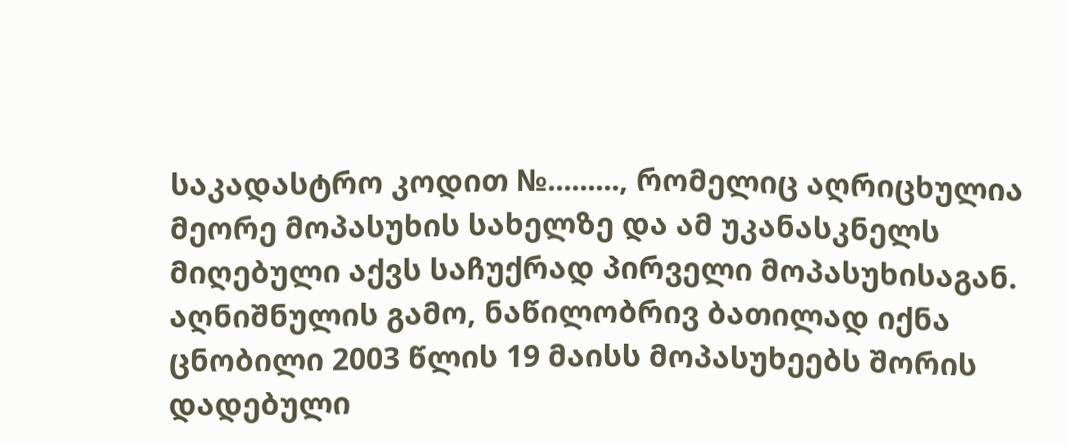საკადასტრო კოდით №........., რომელიც აღრიცხულია მეორე მოპასუხის სახელზე და ამ უკანასკნელს მიღებული აქვს საჩუქრად პირველი მოპასუხისაგან. აღნიშნულის გამო, ნაწილობრივ ბათილად იქნა ცნობილი 2003 წლის 19 მაისს მოპასუხეებს შორის დადებული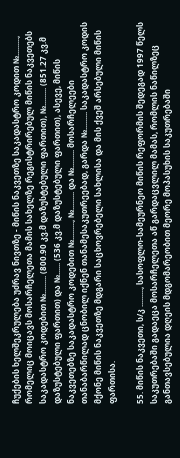ჩუქების ხელშეკრულება უძრავ ნივთზე - მიწის ნაკვეთზე საკადასტრო კოდით №........., რომელიც მოიცავს მოსარჩელეთა მამის სახელზე რეგისტრირებულ მიწის ნაკვეთებს საკადასტრო კოდებით №......... (800.90 კვ.მ დაზუსტებული ფართით), №......... (851.27 კვ.მ დაზუსტებული ფართით) და №...... (536 კვ.მ დაზუსტებული ფართით), ასევე, მიწის ნაკვეთებზე საკადასტრო კოდებით №........., №......... და №......... მოსარჩელეები თანაბარწილად ცნობილ იქნენ თანამესაკუთრეებად, გარდა №......... საკადასტრო კოდის მქონე მიწის ნაკვეთზე მდგარი საცხოვრებელი სახლისა და მის ქვეშ არსებული მიწის ფართისა.

55. მიწის ნაკვეთი, ს/კ ........., სასოფლო-სამეურნეო მიწის რეფორმის შედეგად 1997 წელს საკუთრებაში გადაეცა მოსარჩელეთა აწ გარდაცვლილ მამას, რომლის ნაწილზეც განთავსებულია დღეის მდგომარეობით მეორე მოპასუხის საკუთრებაში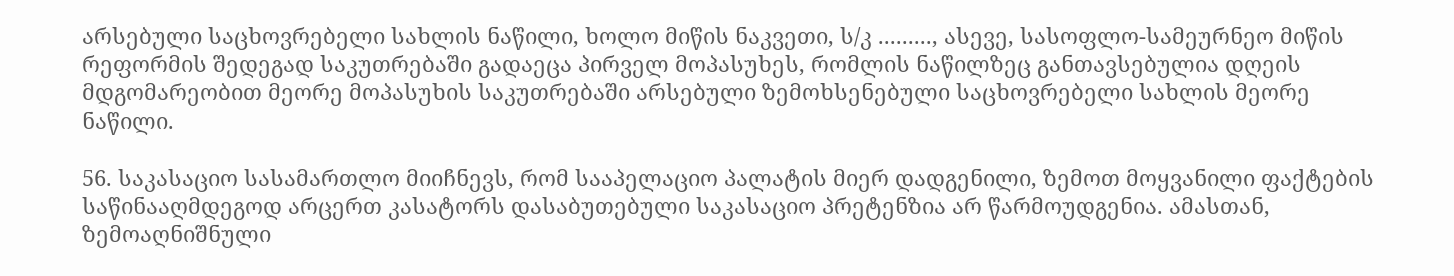არსებული საცხოვრებელი სახლის ნაწილი, ხოლო მიწის ნაკვეთი, ს/კ ........., ასევე, სასოფლო-სამეურნეო მიწის რეფორმის შედეგად საკუთრებაში გადაეცა პირველ მოპასუხეს, რომლის ნაწილზეც განთავსებულია დღეის მდგომარეობით მეორე მოპასუხის საკუთრებაში არსებული ზემოხსენებული საცხოვრებელი სახლის მეორე ნაწილი.

56. საკასაციო სასამართლო მიიჩნევს, რომ სააპელაციო პალატის მიერ დადგენილი, ზემოთ მოყვანილი ფაქტების საწინააღმდეგოდ არცერთ კასატორს დასაბუთებული საკასაციო პრეტენზია არ წარმოუდგენია. ამასთან, ზემოაღნიშნული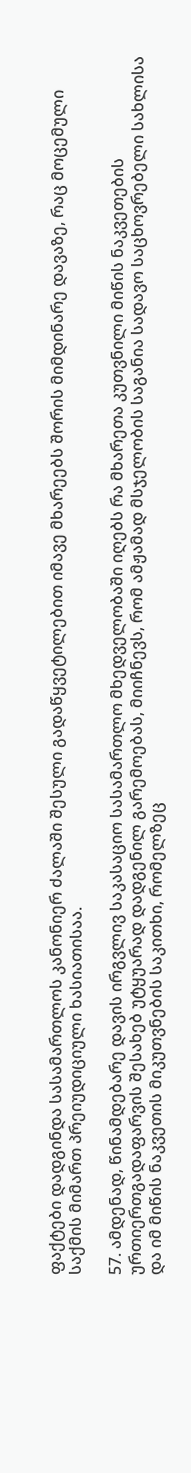ფაქტები დადგინდა სასამართლოს კანონიერ ძალაში შესული გადაწყვეტილებით იმავე მხარეებს შორის მიმდინარე დავაზე, რაც მოცემული საქმის მიმართ პრეიუდიციული ხასიათისაა.

57. ამდენად, წინამდებარე დავის ირგვლივ საკასაციო სასამართლო მხედველობაში იღებს რა მხარეთა კუთვნილი მიწის ნაკვეთების ურთიერთგადაფარვის შესახებ უტყუარად დადგენილ გარემოებას, მიიჩნევს, რომ ამჟამად მსჯელობის საგანია სადავო საცხოვრებელი სახლისა და იმ მიწის ნაკვეთის მიკუთვნების საკითხი, რომელზეც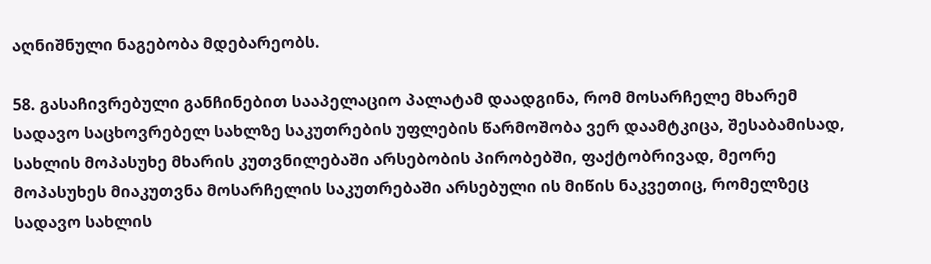აღნიშნული ნაგებობა მდებარეობს.

58. გასაჩივრებული განჩინებით სააპელაციო პალატამ დაადგინა, რომ მოსარჩელე მხარემ სადავო საცხოვრებელ სახლზე საკუთრების უფლების წარმოშობა ვერ დაამტკიცა, შესაბამისად, სახლის მოპასუხე მხარის კუთვნილებაში არსებობის პირობებში, ფაქტობრივად, მეორე მოპასუხეს მიაკუთვნა მოსარჩელის საკუთრებაში არსებული ის მიწის ნაკვეთიც, რომელზეც სადავო სახლის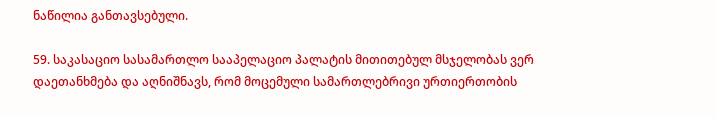ნაწილია განთავსებული.

59. საკასაციო სასამართლო სააპელაციო პალატის მითითებულ მსჯელობას ვერ დაეთანხმება და აღნიშნავს, რომ მოცემული სამართლებრივი ურთიერთობის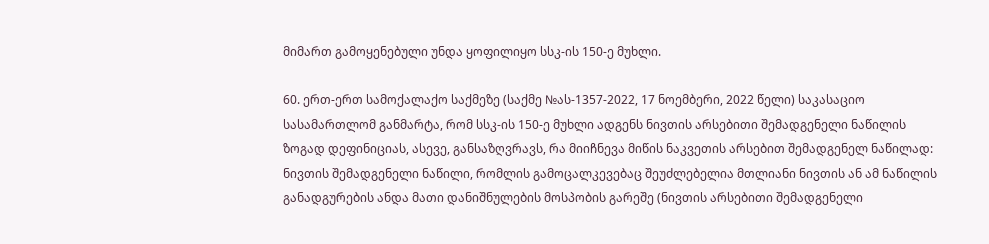მიმართ გამოყენებული უნდა ყოფილიყო სსკ-ის 150-ე მუხლი.

60. ერთ-ერთ სამოქალაქო საქმეზე (საქმე №ას-1357-2022, 17 ნოემბერი, 2022 წელი) საკასაციო სასამართლომ განმარტა, რომ სსკ-ის 150-ე მუხლი ადგენს ნივთის არსებითი შემადგენელი ნაწილის ზოგად დეფინიციას, ასევე, განსაზღვრავს, რა მიიჩნევა მიწის ნაკვეთის არსებით შემადგენელ ნაწილად: ნივთის შემადგენელი ნაწილი, რომლის გამოცალკევებაც შეუძლებელია მთლიანი ნივთის ან ამ ნაწილის განადგურების ანდა მათი დანიშნულების მოსპობის გარეშე (ნივთის არსებითი შემადგენელი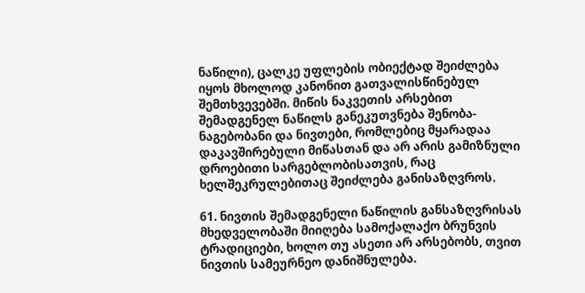ნაწილი), ცალკე უფლების ობიექტად შეიძლება იყოს მხოლოდ კანონით გათვალისწინებულ შემთხვევებში. მიწის ნაკვეთის არსებით შემადგენელ ნაწილს განეკუთვნება შენობა-ნაგებობანი და ნივთები, რომლებიც მყარადაა დაკავშირებული მიწასთან და არ არის გამიზნული დროებითი სარგებლობისათვის, რაც ხელშეკრულებითაც შეიძლება განისაზღვროს.

61. ნივთის შემადგენელი ნაწილის განსაზღვრისას მხედველობაში მიიღება სამოქალაქო ბრუნვის ტრადიციები, ხოლო თუ ასეთი არ არსებობს, თვით ნივთის სამეურნეო დანიშნულება.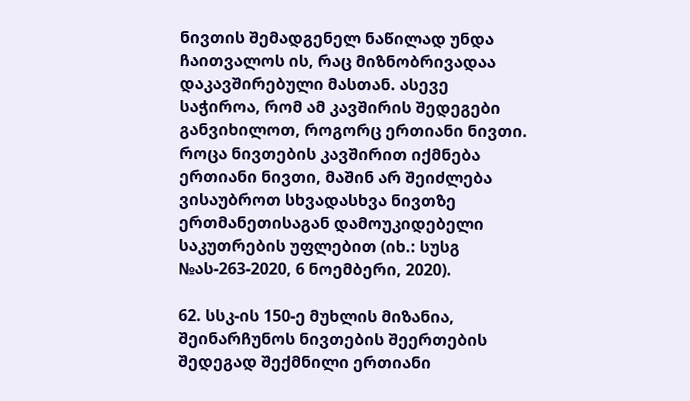ნივთის შემადგენელ ნაწილად უნდა ჩაითვალოს ის, რაც მიზნობრივადაა დაკავშირებული მასთან. ასევე საჭიროა, რომ ამ კავშირის შედეგები განვიხილოთ, როგორც ერთიანი ნივთი. როცა ნივთების კავშირით იქმნება ერთიანი ნივთი, მაშინ არ შეიძლება ვისაუბროთ სხვადასხვა ნივთზე ერთმანეთისაგან დამოუკიდებელი საკუთრების უფლებით (იხ.: სუსგ №ას-263-2020, 6 ნოემბერი, 2020).

62. სსკ-ის 150-ე მუხლის მიზანია, შეინარჩუნოს ნივთების შეერთების შედეგად შექმნილი ერთიანი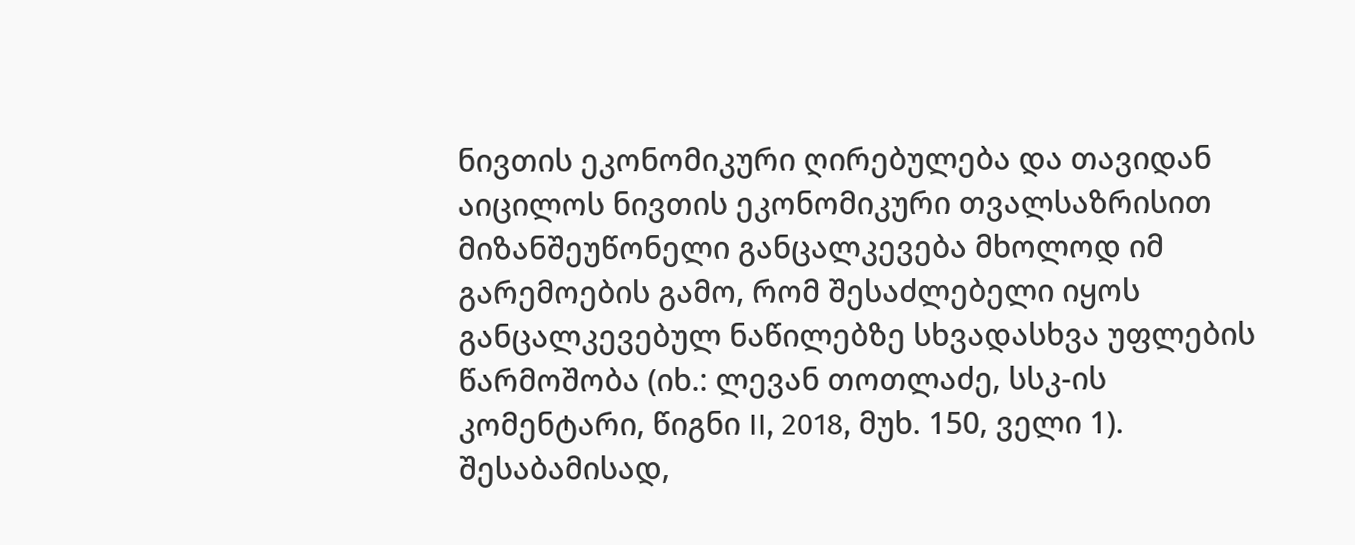ნივთის ეკონომიკური ღირებულება და თავიდან აიცილოს ნივთის ეკონომიკური თვალსაზრისით მიზანშეუწონელი განცალკევება მხოლოდ იმ გარემოების გამო, რომ შესაძლებელი იყოს განცალკევებულ ნაწილებზე სხვადასხვა უფლების წარმოშობა (იხ.: ლევან თოთლაძე, სსკ-ის კომენტარი, წიგნი II, 2018, მუხ. 150, ველი 1). შესაბამისად,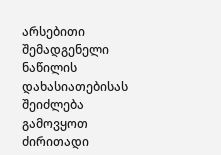არსებითი შემადგენელი ნაწილის დახასიათებისას შეიძლება გამოვყოთ ძირითადი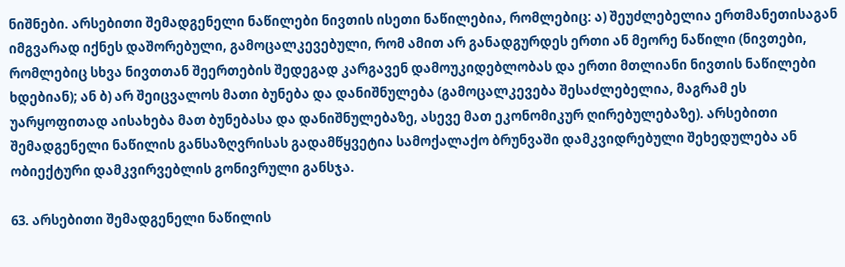ნიშნები. არსებითი შემადგენელი ნაწილები ნივთის ისეთი ნაწილებია, რომლებიც: ა) შეუძლებელია ერთმანეთისაგან იმგვარად იქნეს დაშორებული, გამოცალკევებული, რომ ამით არ განადგურდეს ერთი ან მეორე ნაწილი (ნივთები, რომლებიც სხვა ნივთთან შეერთების შედეგად კარგავენ დამოუკიდებლობას და ერთი მთლიანი ნივთის ნაწილები ხდებიან); ან ბ) არ შეიცვალოს მათი ბუნება და დანიშნულება (გამოცალკევება შესაძლებელია, მაგრამ ეს უარყოფითად აისახება მათ ბუნებასა და დანიშნულებაზე, ასევე მათ ეკონომიკურ ღირებულებაზე). არსებითი შემადგენელი ნაწილის განსაზღვრისას გადამწყვეტია სამოქალაქო ბრუნვაში დამკვიდრებული შეხედულება ან ობიექტური დამკვირვებლის გონივრული განსჯა.

63. არსებითი შემადგენელი ნაწილის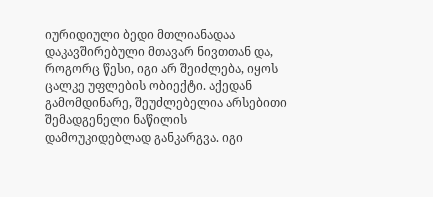იურიდიული ბედი მთლიანადაა დაკავშირებული მთავარ ნივთთან და, როგორც წესი, იგი არ შეიძლება, იყოს ცალკე უფლების ობიექტი. აქედან გამომდინარე, შეუძლებელია არსებითი შემადგენელი ნაწილის დამოუკიდებლად განკარგვა. იგი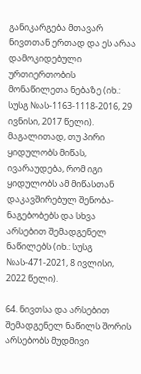განიკარგება მთავარ ნივთთან ერთად და ეს არაა დამოკიდებული ურთიერთობის მონაწილეთა ნებაზე (იხ.: სუსგ №ას-1163-1118-2016, 29 ივნისი, 2017 წელი). მაგალითად, თუ პირი ყიდულობს მიწას, ივარაუდება, რომ იგი ყიდულობს ამ მიწასთან დაკავშირებულ შენობა-ნაგებობებს და სხვა არსებით შემადგენელ ნაწილებს (იხ.: სუსგ №ას-471-2021, 8 ივლისი, 2022 წელი).

64. ნივთსა და არსებით შემადგენელ ნაწილს შორის არსებობს მუდმივი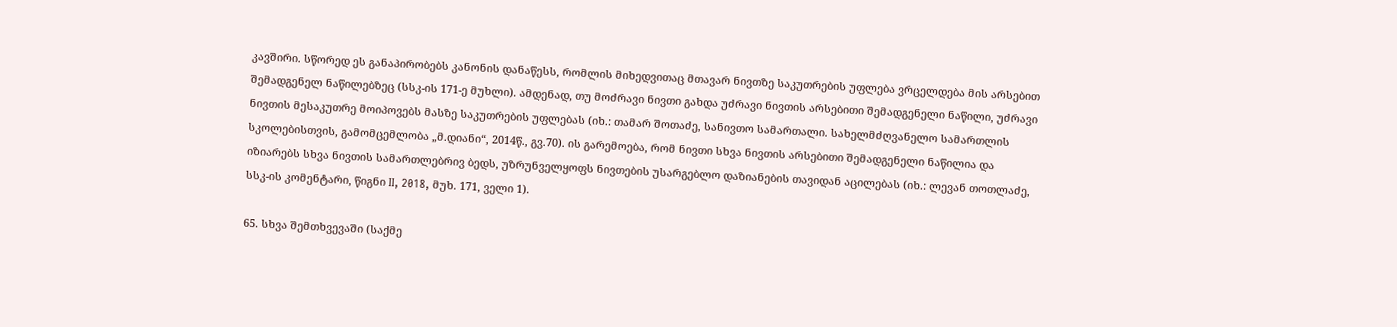კავშირი. სწორედ ეს განაპირობებს კანონის დანაწესს, რომლის მიხედვითაც მთავარ ნივთზე საკუთრების უფლება ვრცელდება მის არსებით შემადგენელ ნაწილებზეც (სსკ-ის 171-ე მუხლი). ამდენად, თუ მოძრავი ნივთი გახდა უძრავი ნივთის არსებითი შემადგენელი ნაწილი, უძრავი ნივთის მესაკუთრე მოიპოვებს მასზე საკუთრების უფლებას (იხ.: თამარ შოთაძე, სანივთო სამართალი. სახელმძღვანელო სამართლის სკოლებისთვის, გამომცემლობა „მ.დიანი“, 2014წ., გვ.70). ის გარემოება, რომ ნივთი სხვა ნივთის არსებითი შემადგენელი ნაწილია და იზიარებს სხვა ნივთის სამართლებრივ ბედს, უზრუნველყოფს ნივთების უსარგებლო დაზიანების თავიდან აცილებას (იხ.: ლევან თოთლაძე, სსკ-ის კომენტარი, წიგნი II, 2018, მუხ. 171, ველი 1).

65. სხვა შემთხვევაში (საქმე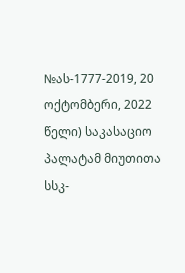№ას-1777-2019, 20 ოქტომბერი, 2022 წელი) საკასაციო პალატამ მიუთითა სსკ-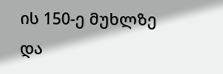ის 150-ე მუხლზე და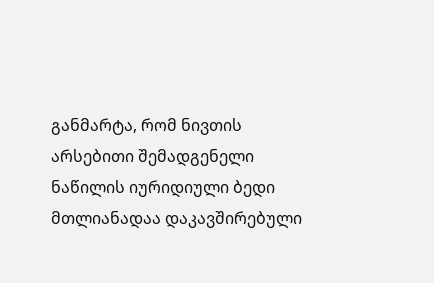განმარტა, რომ ნივთის არსებითი შემადგენელი ნაწილის იურიდიული ბედი მთლიანადაა დაკავშირებული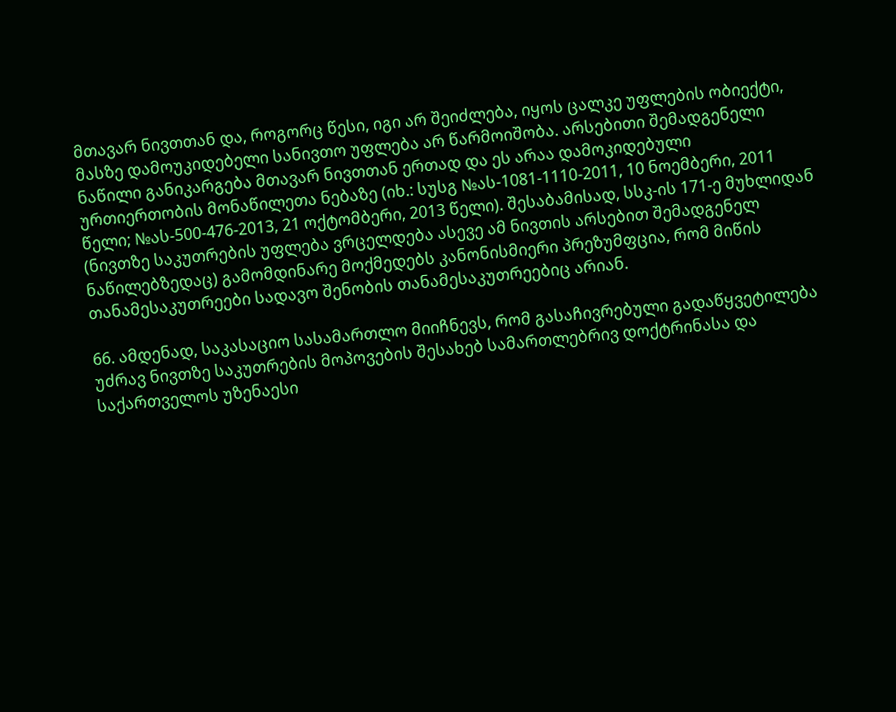მთავარ ნივთთან და, როგორც წესი, იგი არ შეიძლება, იყოს ცალკე უფლების ობიექტი, მასზე დამოუკიდებელი სანივთო უფლება არ წარმოიშობა. არსებითი შემადგენელი ნაწილი განიკარგება მთავარ ნივთთან ერთად და ეს არაა დამოკიდებული ურთიერთობის მონაწილეთა ნებაზე (იხ.: სუსგ №ას-1081-1110-2011, 10 ნოემბერი, 2011 წელი; №ას-500-476-2013, 21 ოქტომბერი, 2013 წელი). შესაბამისად, სსკ-ის 171-ე მუხლიდან (ნივთზე საკუთრების უფლება ვრცელდება ასევე ამ ნივთის არსებით შემადგენელ ნაწილებზედაც) გამომდინარე მოქმედებს კანონისმიერი პრეზუმფცია, რომ მიწის თანამესაკუთრეები სადავო შენობის თანამესაკუთრეებიც არიან.

66. ამდენად, საკასაციო სასამართლო მიიჩნევს, რომ გასაჩივრებული გადაწყვეტილება უძრავ ნივთზე საკუთრების მოპოვების შესახებ სამართლებრივ დოქტრინასა და საქართველოს უზენაესი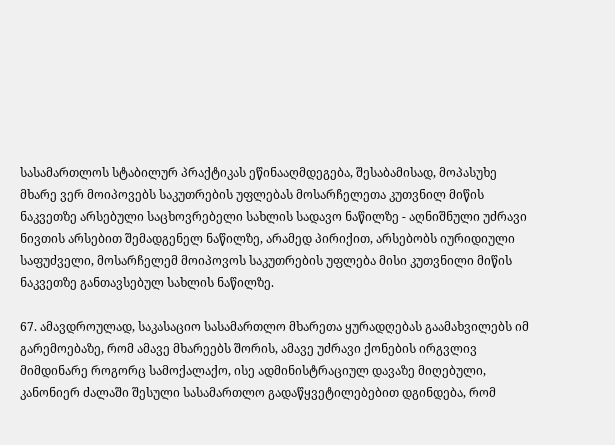სასამართლოს სტაბილურ პრაქტიკას ეწინააღმდეგება, შესაბამისად, მოპასუხე მხარე ვერ მოიპოვებს საკუთრების უფლებას მოსარჩელეთა კუთვნილ მიწის ნაკვეთზე არსებული საცხოვრებელი სახლის სადავო ნაწილზე - აღნიშნული უძრავი ნივთის არსებით შემადგენელ ნაწილზე, არამედ პირიქით, არსებობს იურიდიული საფუძველი, მოსარჩელემ მოიპოვოს საკუთრების უფლება მისი კუთვნილი მიწის ნაკვეთზე განთავსებულ სახლის ნაწილზე.

67. ამავდროულად, საკასაციო სასამართლო მხარეთა ყურადღებას გაამახვილებს იმ გარემოებაზე, რომ ამავე მხარეებს შორის, ამავე უძრავი ქონების ირგვლივ მიმდინარე როგორც სამოქალაქო, ისე ადმინისტრაციულ დავაზე მიღებული, კანონიერ ძალაში შესული სასამართლო გადაწყვეტილებებით დგინდება, რომ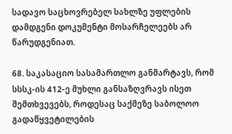სადავო საცხოვრებელ სახლზე უფლების დამდგენი დოკუმენტი მოსარჩელეებს არ წარუდგენიათ.

68. საკასაციო სასამართლო განმარტავს, რომ სსსკ-ის 412-ე მუხლი განსაზღვრავს ისეთ შემთხვევებს, როდესაც საქმეზე საბოლოო გადაწყვეტილების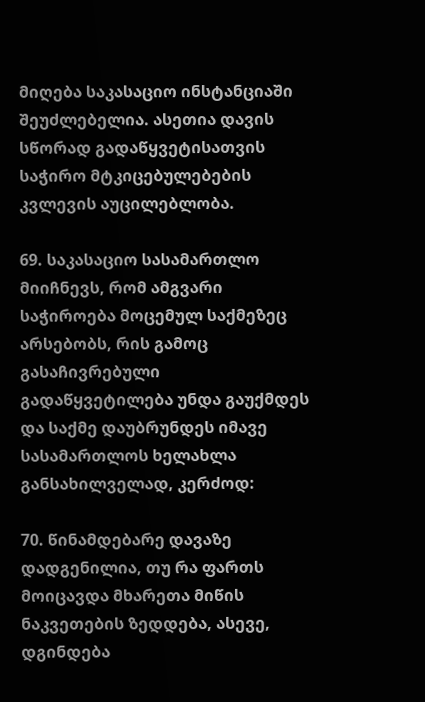მიღება საკასაციო ინსტანციაში შეუძლებელია. ასეთია დავის სწორად გადაწყვეტისათვის საჭირო მტკიცებულებების კვლევის აუცილებლობა.

69. საკასაციო სასამართლო მიიჩნევს, რომ ამგვარი საჭიროება მოცემულ საქმეზეც არსებობს, რის გამოც გასაჩივრებული გადაწყვეტილება უნდა გაუქმდეს და საქმე დაუბრუნდეს იმავე სასამართლოს ხელახლა განსახილველად, კერძოდ:

70. წინამდებარე დავაზე დადგენილია, თუ რა ფართს მოიცავდა მხარეთა მიწის ნაკვეთების ზედდება, ასევე, დგინდება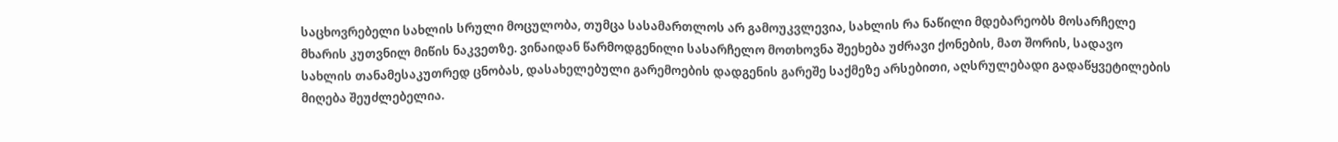საცხოვრებელი სახლის სრული მოცულობა, თუმცა სასამართლოს არ გამოუკვლევია, სახლის რა ნაწილი მდებარეობს მოსარჩელე მხარის კუთვნილ მიწის ნაკვეთზე. ვინაიდან წარმოდგენილი სასარჩელო მოთხოვნა შეეხება უძრავი ქონების, მათ შორის, სადავო სახლის თანამესაკუთრედ ცნობას, დასახელებული გარემოების დადგენის გარეშე საქმეზე არსებითი, აღსრულებადი გადაწყვეტილების მიღება შეუძლებელია.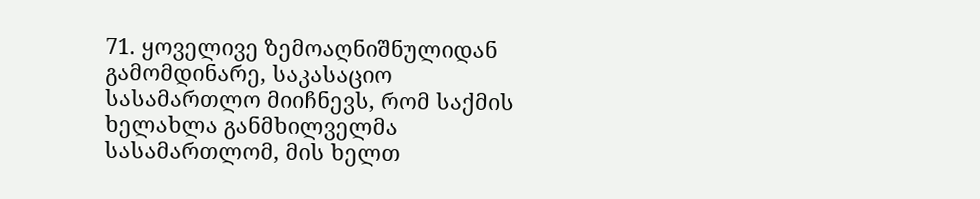71. ყოველივე ზემოაღნიშნულიდან გამომდინარე, საკასაციო სასამართლო მიიჩნევს, რომ საქმის ხელახლა განმხილველმა სასამართლომ, მის ხელთ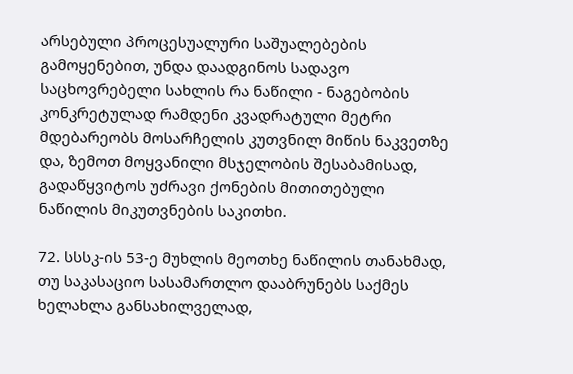არსებული პროცესუალური საშუალებების გამოყენებით, უნდა დაადგინოს სადავო საცხოვრებელი სახლის რა ნაწილი - ნაგებობის კონკრეტულად რამდენი კვადრატული მეტრი მდებარეობს მოსარჩელის კუთვნილ მიწის ნაკვეთზე და, ზემოთ მოყვანილი მსჯელობის შესაბამისად, გადაწყვიტოს უძრავი ქონების მითითებული ნაწილის მიკუთვნების საკითხი.

72. სსსკ-ის 53-ე მუხლის მეოთხე ნაწილის თანახმად, თუ საკასაციო სასამართლო დააბრუნებს საქმეს ხელახლა განსახილველად,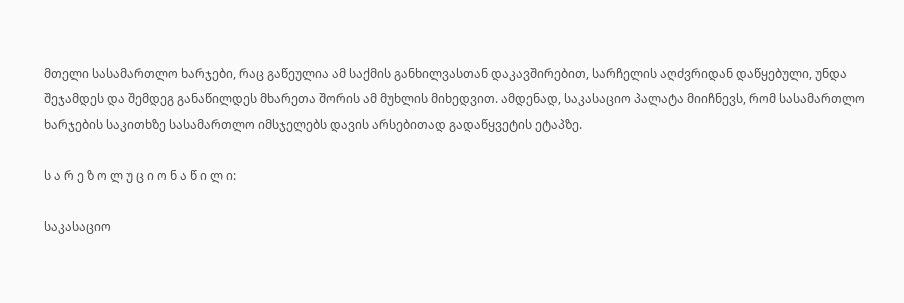მთელი სასამართლო ხარჯები, რაც გაწეულია ამ საქმის განხილვასთან დაკავშირებით, სარჩელის აღძვრიდან დაწყებული, უნდა შეჯამდეს და შემდეგ განაწილდეს მხარეთა შორის ამ მუხლის მიხედვით. ამდენად, საკასაციო პალატა მიიჩნევს, რომ სასამართლო ხარჯების საკითხზე სასამართლო იმსჯელებს დავის არსებითად გადაწყვეტის ეტაპზე.

ს ა რ ე ზ ო ლ უ ც ი ო ნ ა წ ი ლ ი:

საკასაციო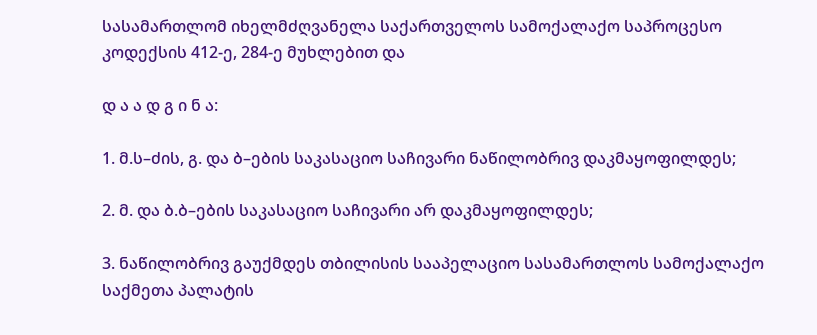სასამართლომ იხელმძღვანელა საქართველოს სამოქალაქო საპროცესო კოდექსის 412-ე, 284-ე მუხლებით და

დ ა ა დ გ ი ნ ა:

1. მ.ს–ძის, გ. და ბ–ების საკასაციო საჩივარი ნაწილობრივ დაკმაყოფილდეს;

2. მ. და ბ.ბ–ების საკასაციო საჩივარი არ დაკმაყოფილდეს;

3. ნაწილობრივ გაუქმდეს თბილისის სააპელაციო სასამართლოს სამოქალაქო საქმეთა პალატის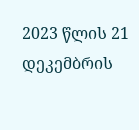2023 წლის 21 დეკემბრის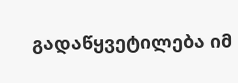გადაწყვეტილება იმ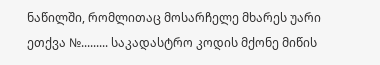ნაწილში, რომლითაც მოსარჩელე მხარეს უარი ეთქვა №......... საკადასტრო კოდის მქონე მიწის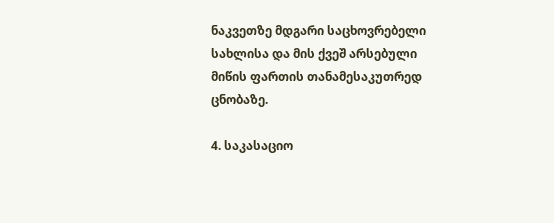ნაკვეთზე მდგარი საცხოვრებელი სახლისა და მის ქვეშ არსებული მიწის ფართის თანამესაკუთრედ ცნობაზე.

4. საკასაციო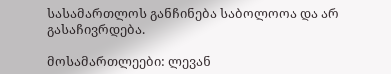სასამართლოს განჩინება საბოლოოა და არ გასაჩივრდება.

მოსამართლეები: ლევან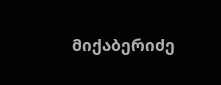მიქაბერიძე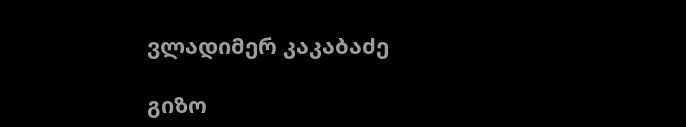ვლადიმერ კაკაბაძე

გიზო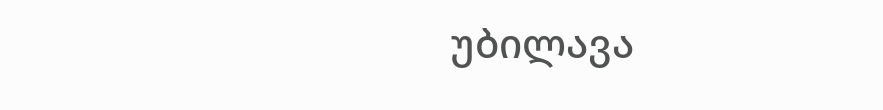უბილავა